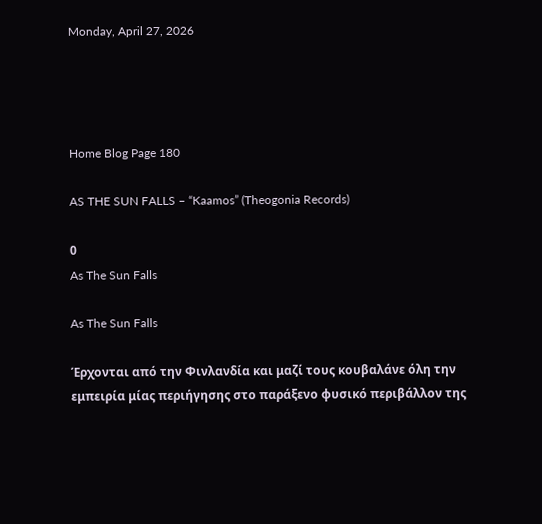Monday, April 27, 2026




Home Blog Page 180

AS THE SUN FALLS – “Kaamos” (Theogonia Records)

0
As The Sun Falls

As The Sun Falls

Έρχονται από την Φινλανδία και μαζί τους κουβαλάνε όλη την εμπειρία μίας περιήγησης στο παράξενο φυσικό περιβάλλον της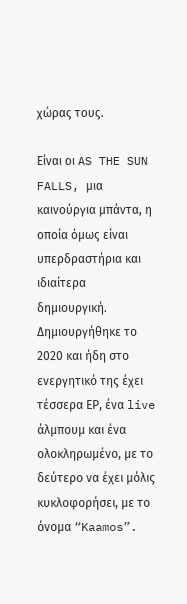χώρας τους.

Είναι οι AS THE SUN FALLS, μια καινούργια μπάντα, η οποία όμως είναι υπερδραστήρια και ιδιαίτερα δημιουργική. Δημιουργήθηκε το 2020 και ήδη στο ενεργητικό της έχει τέσσερα ΕΡ, ένα live άλμπουμ και ένα ολοκληρωμένο, με το δεύτερο να έχει μόλις κυκλοφορήσει, με το όνομα “Kaamos”.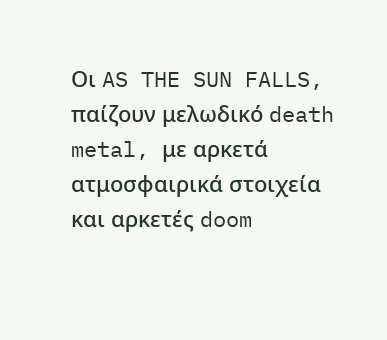Οι AS THE SUN FALLS, παίζουν μελωδικό death metal, με αρκετά ατμοσφαιρικά στοιχεία και αρκετές doom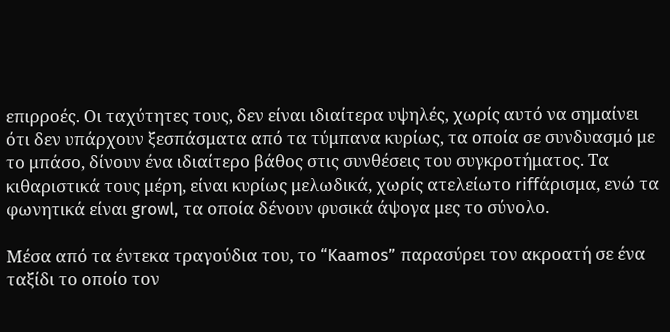επιρροές. Οι ταχύτητες τους, δεν είναι ιδιαίτερα υψηλές, χωρίς αυτό να σημαίνει ότι δεν υπάρχουν ξεσπάσματα από τα τύμπανα κυρίως, τα οποία σε συνδυασμό με το μπάσο, δίνουν ένα ιδιαίτερο βάθος στις συνθέσεις του συγκροτήματος. Τα κιθαριστικά τους μέρη, είναι κυρίως μελωδικά, χωρίς ατελείωτο riffάρισμα, ενώ τα φωνητικά είναι growl, τα οποία δένουν φυσικά άψογα μες το σύνολο.

Μέσα από τα έντεκα τραγούδια του, το “Kaamos” παρασύρει τον ακροατή σε ένα ταξίδι το οποίο τον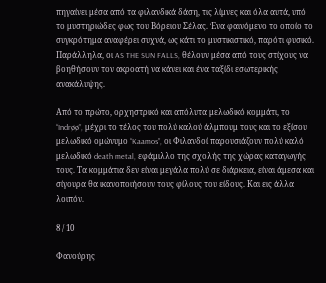πηγαίνει μέσα από τα φιλανδικά δάση, τις λίμνες και όλα αυτά, υπό το μυστηριώδες φως του Βόρειου Σέλας. Ένα φαινόμενο το οποίο το συγκρότημα αναφέρει συχνά, ως κάτι το μυστικιστικό, παρότι φυσικό. Παράλληλα, οι AS THE SUN FALLS, θέλουν μέσα από τους στίχους να βοηθήσουν τον ακροατή να κάνει και ένα ταξίδι εσωτερικής ανακάλυψης.

Από το πρώτο, ορχηστρικό και απόλυτα μελωδικό κομμάτι, το “Indrøø”, μέχρι το τέλος του πολύ καλού άλμπουμ τους και το εξίσου μελωδικό ομώνυμο “Kaamos”, οι Φιλανδοί παρουσιάζουν πολύ καλό μελωδικό death metal, εφάμιλλο της σχολής της χώρας καταγωγής τους. Τα κομμάτια δεν είναι μεγάλα πολύ σε διάρκεια, είναι άμεσα και σίγουρα θα ικανοποιήσουν τους φίλους του είδους. Και εις άλλα λοιπόν.

8 / 10

Φανούρης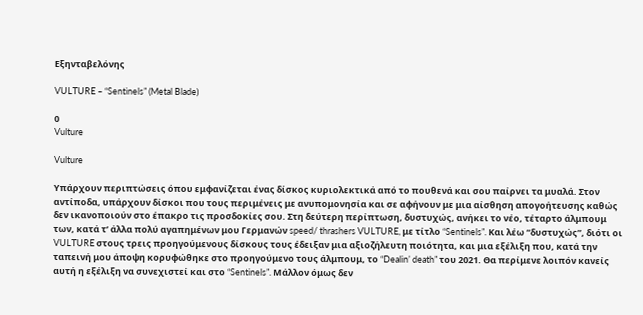Εξηνταβελόνης

VULTURE – “Sentinels” (Metal Blade)

0
Vulture

Vulture

Υπάρχουν περιπτώσεις όπου εμφανίζεται ένας δίσκος κυριολεκτικά από το πουθενά και σου παίρνει τα μυαλά. Στον αντίποδα, υπάρχουν δίσκοι που τους περιμένεις με ανυπομονησία και σε αφήνουν με μια αίσθηση απογοήτευσης καθώς δεν ικανοποιούν στο έπακρο τις προσδοκίες σου. Στη δεύτερη περίπτωση, δυστυχώς, ανήκει το νέο, τέταρτο άλμπουμ των, κατά τ’ άλλα πολύ αγαπημένων μου Γερμανών speed/ thrashers VULTURE, με τίτλο “Sentinels”. Και λέω “δυστυχώς”, διότι οι VULTURE στους τρεις προηγούμενους δίσκους τους έδειξαν μια αξιοζήλευτη ποιότητα, και μια εξέλιξη που, κατά την ταπεινή μου άποψη κορυφώθηκε στο προηγούμενο τους άλμπουμ, το “Dealin’ death” του 2021. Θα περίμενε λοιπόν κανείς αυτή η εξέλιξη να συνεχιστεί και στο “Sentinels”. Μάλλον όμως δεν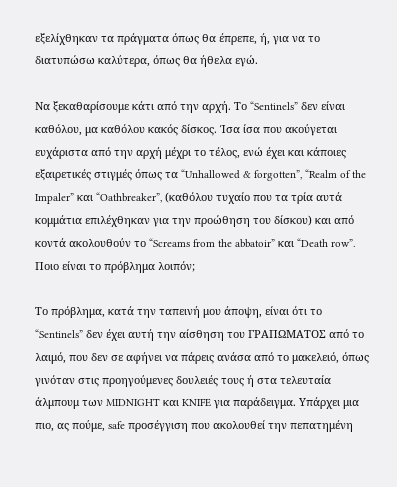εξελίχθηκαν τα πράγματα όπως θα έπρεπε, ή, για να το διατυπώσω καλύτερα, όπως θα ήθελα εγώ.

Να ξεκαθαρίσουμε κάτι από την αρχή. Το “Sentinels” δεν είναι καθόλου, μα καθόλου κακός δίσκος. Ίσα ίσα που ακούγεται ευχάριστα από την αρχή μέχρι το τέλος, ενώ έχει και κάποιες εξαιρετικές στιγμές όπως τα “Unhallowed & forgotten”, “Realm of the Impaler” και “Oathbreaker”, (καθόλου τυχαίο που τα τρία αυτά κομμάτια επιλέχθηκαν για την προώθηση του δίσκου) και από κοντά ακολουθούν το “Screams from the abbatoir” και “Death row”.  Ποιο είναι το πρόβλημα λοιπόν;

Το πρόβλημα, κατά την ταπεινή μου άποψη, είναι ότι το “Sentinels” δεν έχει αυτή την αίσθηση του ΓΡΑΠΩΜΑΤΟΣ από το λαιμό, που δεν σε αφήνει να πάρεις ανάσα από το μακελειό, όπως γινόταν στις προηγούμενες δουλειές τους ή στα τελευταία άλμπουμ των MIDNIGHT και KNIFE για παράδειγμα. Υπάρχει μια πιο, ας πούμε, safe προσέγγιση που ακολουθεί την πεπατημένη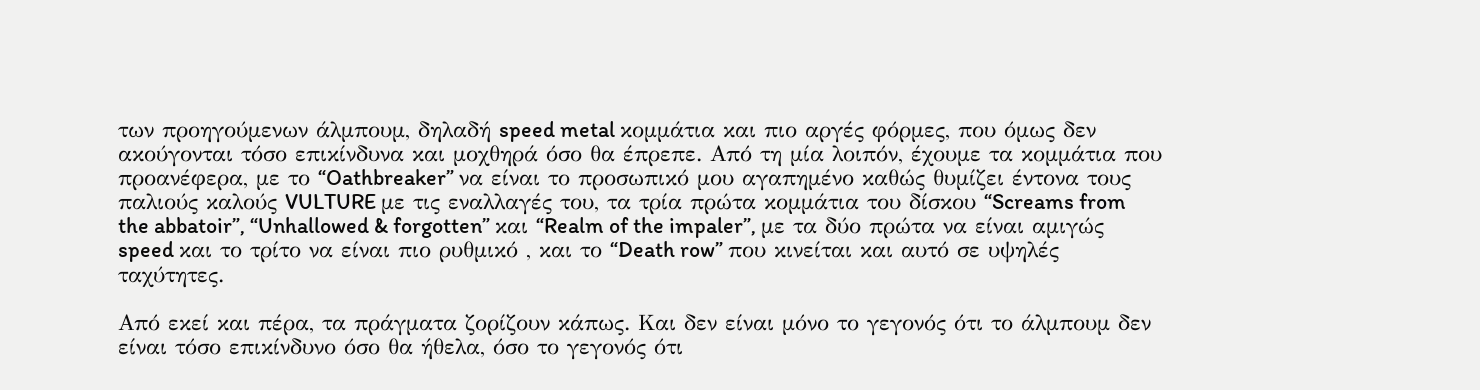των προηγούμενων άλμπουμ, δηλαδή speed metal κομμάτια και πιο αργές φόρμες, που όμως δεν ακούγονται τόσο επικίνδυνα και μοχθηρά όσο θα έπρεπε. Από τη μία λοιπόν, έχουμε τα κομμάτια που προανέφερα, με το “Oathbreaker” να είναι το προσωπικό μου αγαπημένο καθώς θυμίζει έντονα τους παλιούς καλούς VULTURE με τις εναλλαγές του, τα τρία πρώτα κομμάτια του δίσκου “Screams from the abbatoir”, “Unhallowed & forgotten” και “Realm of the impaler”, με τα δύο πρώτα να είναι αμιγώς speed και το τρίτο να είναι πιο ρυθμικό , και το “Death row” που κινείται και αυτό σε υψηλές ταχύτητες.

Από εκεί και πέρα, τα πράγματα ζορίζουν κάπως. Και δεν είναι μόνο το γεγονός ότι το άλμπουμ δεν είναι τόσο επικίνδυνο όσο θα ήθελα, όσο το γεγονός ότι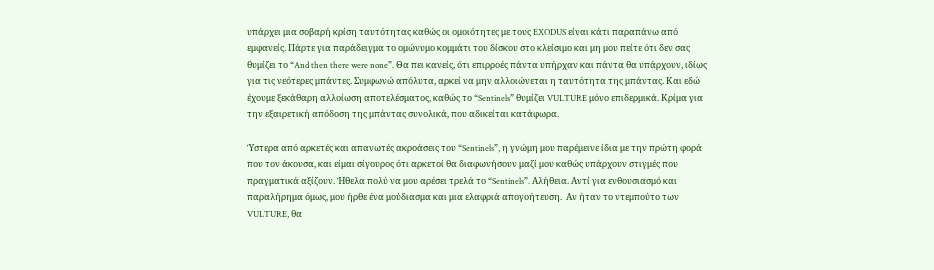υπάρχει μια σοβαρή κρίση ταυτότητας καθώς οι ομοιότητες με τους EXODUS είναι κάτι παραπάνω από εμφανείς. Πάρτε για παράδειγμα το ομώνυμο κομμάτι του δίσκου στο κλείσιμο και μη μου πείτε ότι δεν σας θυμίζει το “And then there were none”. Θα πει κανείς, ότι επιρροές πάντα υπήρχαν και πάντα θα υπάρχουν, ιδίως για τις νεότερες μπάντες. Συμφωνώ απόλυτα, αρκεί να μην αλλοιώνεται η ταυτότητα της μπάντας. Και εδώ έχουμε ξεκάθαρη αλλοίωση αποτελέσματος, καθώς το “Sentinels” θυμίζει VULTURE μόνο επιδερμικά. Κρίμα για την εξαιρετική απόδοση της μπάντας συνολικά, που αδικείται κατάφωρα.

Ύστερα από αρκετές και απανωτές ακροάσεις του “Sentinels”, η γνώμη μου παρέμεινε ίδια με την πρώτη φορά που τον άκουσα, και είμαι σίγουρος ότι αρκετοί θα διαφωνήσουν μαζί μου καθώς υπάρχουν στιγμές που πραγματικά αξίζουν. Ήθελα πολύ να μου αρέσει τρελά το “Sentinels”. Αλήθεια. Αντί για ενθουσιασμό και παραλήρημα όμως, μου ήρθε ένα μούδιασμα και μια ελαφριά απογοήτευση.  Αν ήταν το ντεμπούτο των VULTURE, θα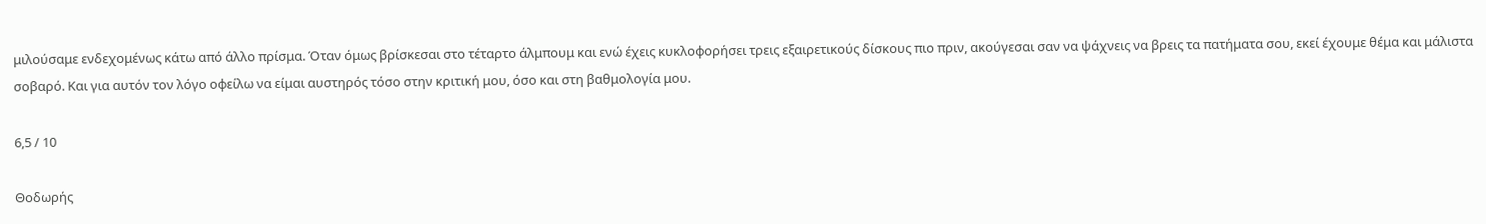μιλούσαμε ενδεχομένως κάτω από άλλο πρίσμα. Όταν όμως βρίσκεσαι στο τέταρτο άλμπουμ και ενώ έχεις κυκλοφορήσει τρεις εξαιρετικούς δίσκους πιο πριν, ακούγεσαι σαν να ψάχνεις να βρεις τα πατήματα σου, εκεί έχουμε θέμα και μάλιστα σοβαρό. Και για αυτόν τον λόγο οφείλω να είμαι αυστηρός τόσο στην κριτική μου, όσο και στη βαθμολογία μου.

6,5 / 10

Θοδωρής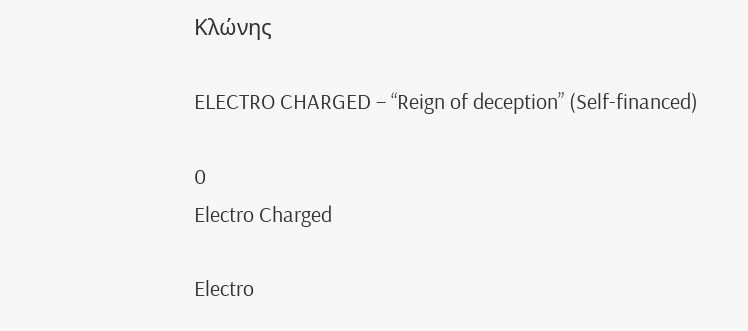Κλώνης

ELECTRO CHARGED – “Reign of deception” (Self-financed)

0
Electro Charged

Electro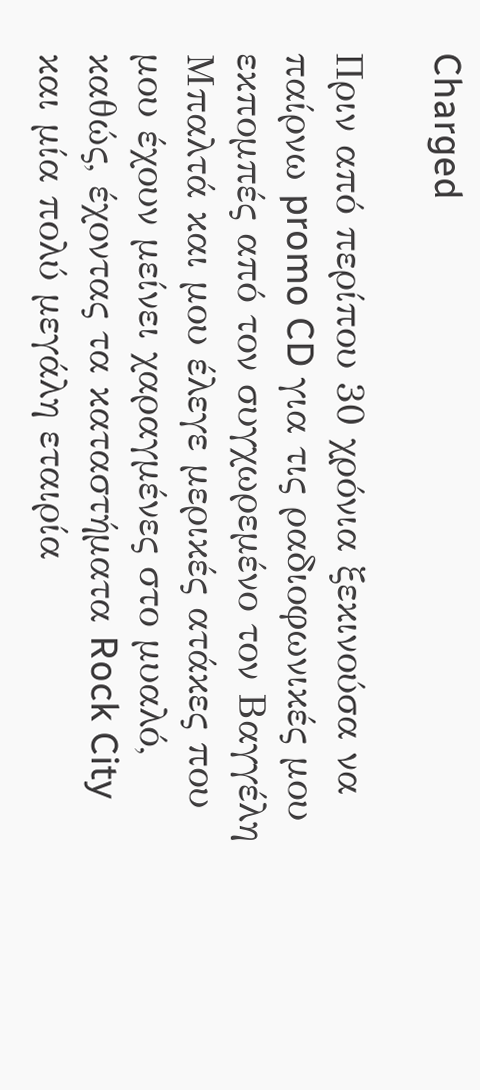Charged

Πριν από περίπου 30 χρόνια ξεκινούσα να παίρνω promo CD για τις ραδιοφωνικές μου εκπομπές από τον συγχωρεμένο τον Βαγγέλη Μπαλτά και μου έλεγε μερικές ατάκες που μου έχουν μείνει χαραγμένες στο μυαλό, καθώς, έχοντας τα καταστήματα Rock City και μία πολύ μεγάλη εταιρία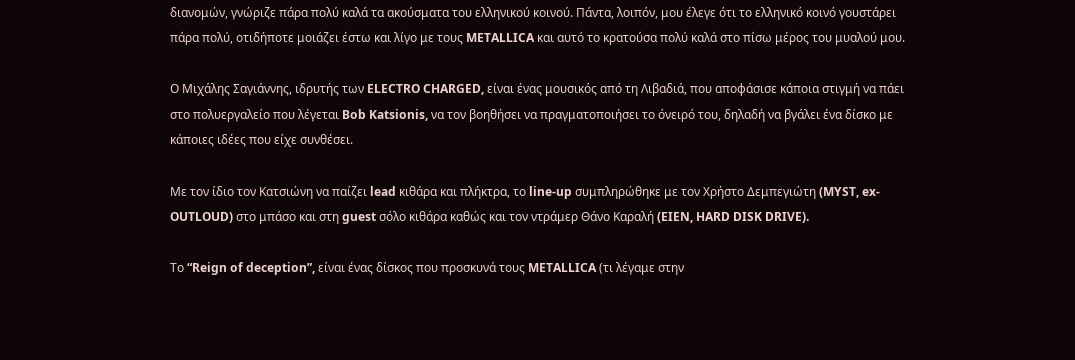διανομών, γνώριζε πάρα πολύ καλά τα ακούσματα του ελληνικού κοινού. Πάντα, λοιπόν, μου έλεγε ότι το ελληνικό κοινό γουστάρει πάρα πολύ, οτιδήποτε μοιάζει έστω και λίγο με τους METALLICA και αυτό το κρατούσα πολύ καλά στο πίσω μέρος του μυαλού μου.

Ο Μιχάλης Σαγιάννης, ιδρυτής των ELECTRO CHARGED, είναι ένας μουσικός από τη Λιβαδιά, που αποφάσισε κάποια στιγμή να πάει στο πολυεργαλείο που λέγεται Bob Katsionis, να τον βοηθήσει να πραγματοποιήσει το όνειρό του, δηλαδή να βγάλει ένα δίσκο με κάποιες ιδέες που είχε συνθέσει.

Με τον ίδιο τον Κατσιώνη να παίζει lead κιθάρα και πλήκτρα, το line-up συμπληρώθηκε με τον Χρήστο Δεμπεγιώτη (MYST, ex-OUTLOUD) στο μπάσο και στη guest σόλο κιθάρα καθώς και τον ντράμερ Θάνο Καραλή (EIEN, HARD DISK DRIVE).

Το “Reign of deception”, είναι ένας δίσκος που προσκυνά τους METALLICA (τι λέγαμε στην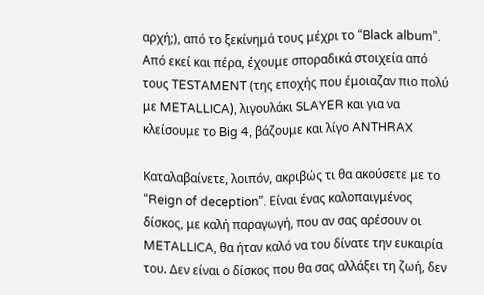αρχή;), από το ξεκίνημά τους μέχρι το “Black album”. Από εκεί και πέρα, έχουμε σποραδικά στοιχεία από τους TESTAMENT (της εποχής που έμοιαζαν πιο πολύ με METALLICA), λιγουλάκι SLAYER και για να κλείσουμε το Big 4, βάζουμε και λίγο ANTHRAX

Καταλαβαίνετε, λοιπόν, ακριβώς τι θα ακούσετε με το “Reign of deception”. Είναι ένας καλοπαιγμένος δίσκος, με καλή παραγωγή, που αν σας αρέσουν οι METALLICA, θα ήταν καλό να του δίνατε την ευκαιρία του. Δεν είναι ο δίσκος που θα σας αλλάξει τη ζωή, δεν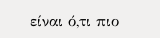είναι ό,τι πιο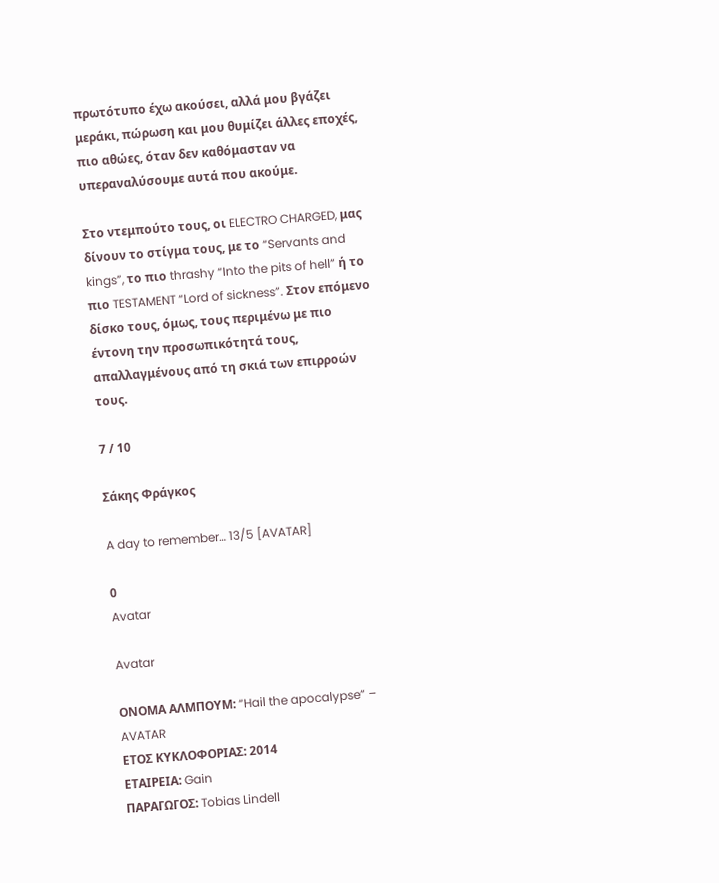πρωτότυπο έχω ακούσει, αλλά μου βγάζει μεράκι, πώρωση και μου θυμίζει άλλες εποχές, πιο αθώες, όταν δεν καθόμασταν να υπεραναλύσουμε αυτά που ακούμε.

Στο ντεμπούτο τους, οι ELECTRO CHARGED, μας δίνουν το στίγμα τους, με το “Servants and kings”, το πιο thrashy “Into the pits of hell” ή το πιο TESTAMENT “Lord of sickness”. Στον επόμενο δίσκο τους, όμως, τους περιμένω με πιο έντονη την προσωπικότητά τους, απαλλαγμένους από τη σκιά των επιρροών τους.

7 / 10

Σάκης Φράγκος

A day to remember… 13/5 [AVATAR]

0
Avatar

Avatar

ΟΝΟΜΑ ΑΛΜΠΟΥΜ: “Hail the apocalypse” – AVATAR
ΕΤΟΣ ΚΥΚΛΟΦΟΡΙΑΣ: 2014
ΕΤΑΙΡΕΙΑ: Gain
ΠΑΡΑΓΩΓΟΣ: Tobias Lindell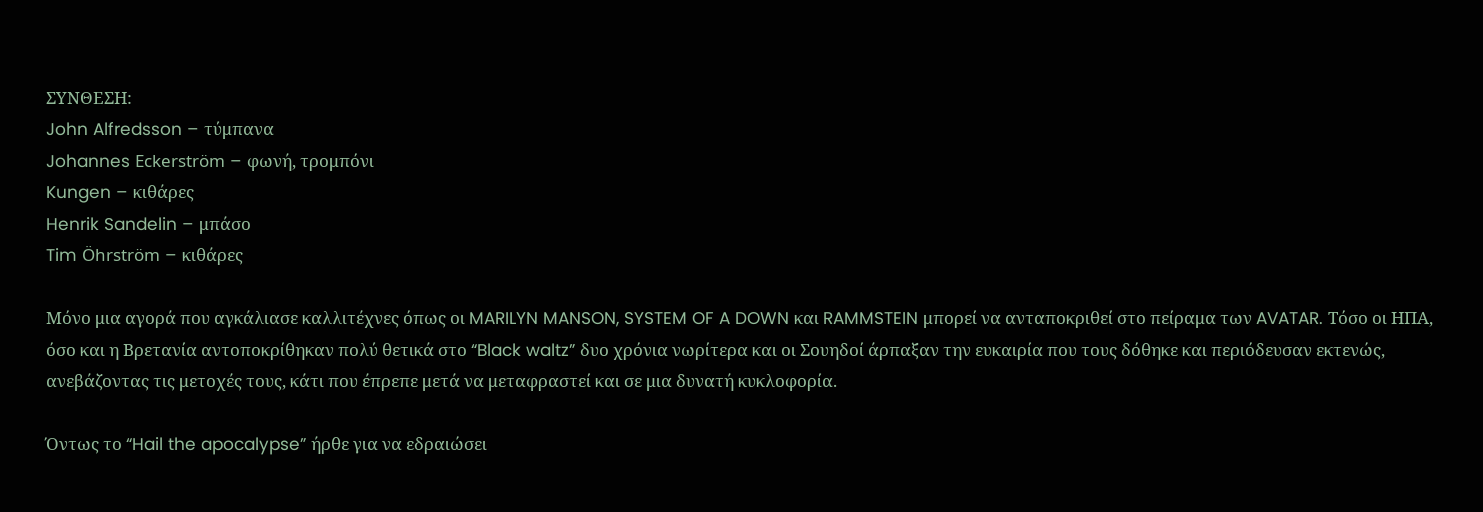ΣΥΝΘΕΣΗ:
John Alfredsson – τύμπανα
Johannes Eckerström – φωνή, τρομπόνι
Kungen – κιθάρες
Henrik Sandelin – μπάσο
Tim Öhrström – κιθάρες

Μόνο μια αγορά που αγκάλιασε καλλιτέχνες όπως οι MARILYN MANSON, SYSTEM OF A DOWN και RAMMSTEIN μπορεί να ανταποκριθεί στο πείραμα των AVATAR. Τόσο οι ΗΠΑ, όσο και η Βρετανία αντοποκρίθηκαν πολύ θετικά στο “Black waltz” δυο χρόνια νωρίτερα και οι Σουηδοί άρπαξαν την ευκαιρία που τους δόθηκε και περιόδευσαν εκτενώς, ανεβάζοντας τις μετοχές τους, κάτι που έπρεπε μετά να μεταφραστεί και σε μια δυνατή κυκλοφορία.

Όντως το “Hail the apocalypse” ήρθε για να εδραιώσει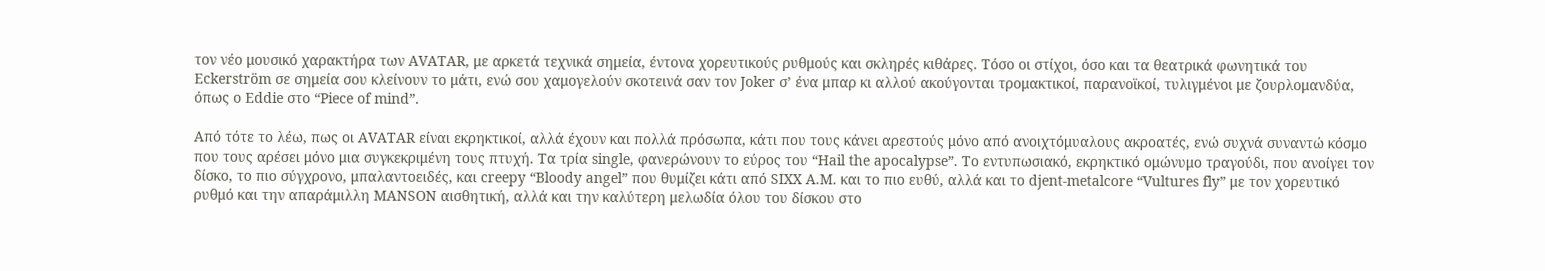τον νέο μουσικό χαρακτήρα των AVATAR, με αρκετά τεχνικά σημεία, έντονα χορευτικούς ρυθμούς και σκληρές κιθάρες. Τόσο οι στίχοι, όσο και τα θεατρικά φωνητικά του Eckerström σε σημεία σου κλείνουν το μάτι, ενώ σου χαμογελούν σκοτεινά σαν τον Joker σ’ ένα μπαρ κι αλλού ακούγονται τρομακτικοί, παρανοϊκοί, τυλιγμένοι με ζουρλομανδύα, όπως ο Eddie στο “Piece of mind”.

Από τότε το λέω, πως οι AVATAR είναι εκρηκτικοί, αλλά έχουν και πολλά πρόσωπα, κάτι που τους κάνει αρεστούς μόνο από ανοιχτόμυαλους ακροατές, ενώ συχνά συναντώ κόσμο που τους αρέσει μόνο μια συγκεκριμένη τους πτυχή. Τα τρία single, φανερώνουν το εύρος του “Hail the apocalypse”. To εντυπωσιακό, εκρηκτικό ομώνυμο τραγούδι, που ανοίγει τον δίσκο, το πιο σύγχρονο, μπαλαντοειδές, και creepy “Bloody angel” που θυμίζει κάτι από SIXX A.M. και το πιο ευθύ, αλλά και το djent-metalcore “Vultures fly” με τον χορευτικό ρυθμό και την απαράμιλλη MANSON αισθητική, αλλά και την καλύτερη μελωδία όλου του δίσκου στο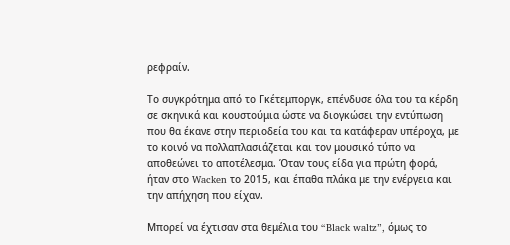ρεφραίν.

Το συγκρότημα από το Γκέτεμποργκ, επένδυσε όλα του τα κέρδη σε σκηνικά και κουστούμια ώστε να διογκώσει την εντύπωση που θα έκανε στην περιοδεία του και τα κατάφεραν υπέροχα, με το κοινό να πολλαπλασιάζεται και τον μουσικό τύπο να αποθεώνει το αποτέλεσμα. Όταν τους είδα για πρώτη φορά, ήταν στο Wacken το 2015, και έπαθα πλάκα με την ενέργεια και την απήχηση που είχαν.

Μπορεί να έχτισαν στα θεμέλια του “Black waltz”, όμως το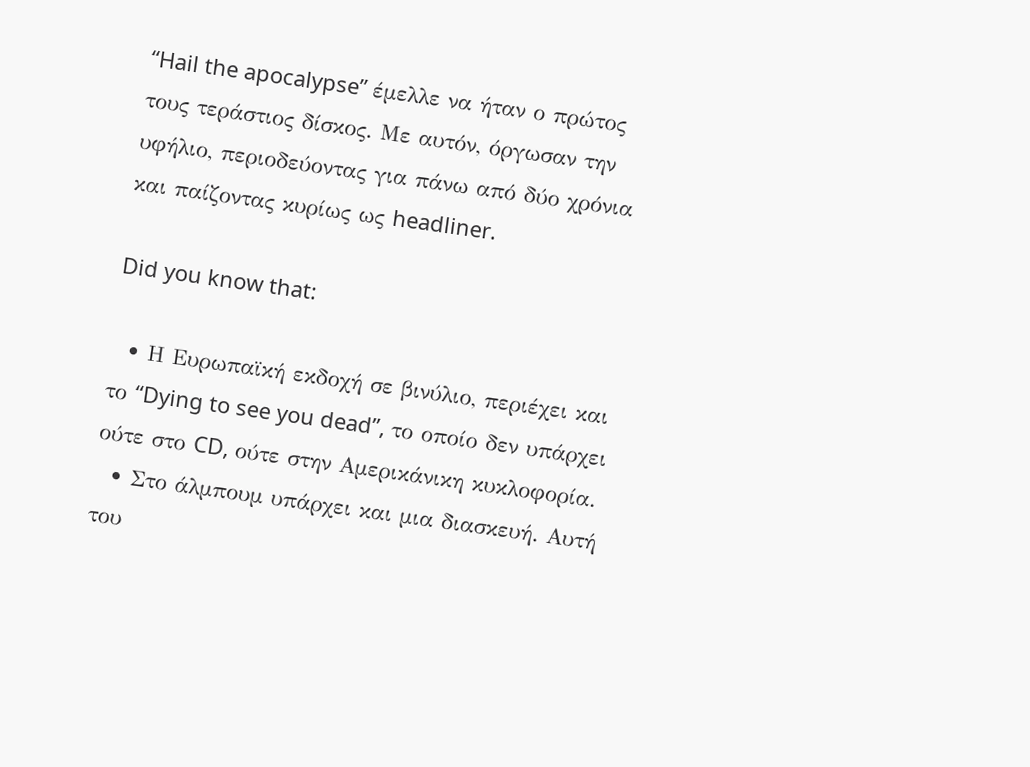“Hail the apocalypse” έμελλε να ήταν ο πρώτος τους τεράστιος δίσκος. Με αυτόν, όργωσαν την υφήλιο, περιοδεύοντας για πάνω από δύο χρόνια και παίζοντας κυρίως ως headliner.

Did you know that:

  • Η Ευρωπαϊκή εκδοχή σε βινύλιο, περιέχει και το “Dying to see you dead”, το οποίο δεν υπάρχει ούτε στο CD, ούτε στην Αμερικάνικη κυκλοφορία.
  • Στο άλμπουμ υπάρχει και μια διασκευή. Αυτή του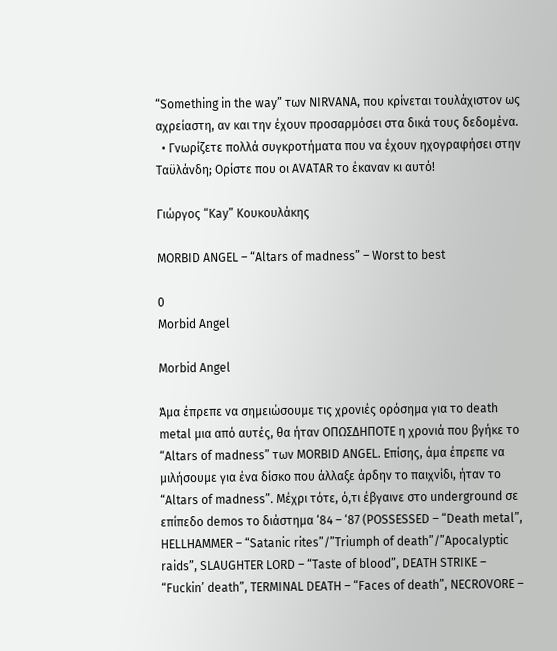“Something in the way” των NIRVANA, που κρίνεται τουλάχιστον ως αχρείαστη, αν και την έχουν προσαρμόσει στα δικά τους δεδομένα.
  • Γνωρίζετε πολλά συγκροτήματα που να έχουν ηχογραφήσει στην Ταϋλάνδη; Ορίστε που οι AVATAR το έκαναν κι αυτό!

Γιώργος “Kay” Κουκουλάκης

MORBID ANGEL – “Altars of madness” – Worst to best

0
Morbid Angel

Morbid Angel

Άμα έπρεπε να σημειώσουμε τις χρονιές ορόσημα για το death metal μια από αυτές, θα ήταν ΟΠΩΣΔΗΠΟΤΕ η χρονιά που βγήκε το “Altars of madness” των MORBID ANGEL. Επίσης, άμα έπρεπε να μιλήσουμε για ένα δίσκο που άλλαξε άρδην το παιχνίδι, ήταν το “Altars of madness”. Μέχρι τότε, ό,τι έβγαινε στο underground σε επίπεδο demos το διάστημα ‘84 – ‘87 (POSSESSED – “Death metal”, HELLHAMMER – “Satanic rites”/”Triumph of death”/”Apocalyptic raids”, SLAUGHTER LORD – “Taste of blood”, DEATH STRIKE – “Fuckin’ death”, TERMINAL DEATH – “Faces of death”, NECROVORE –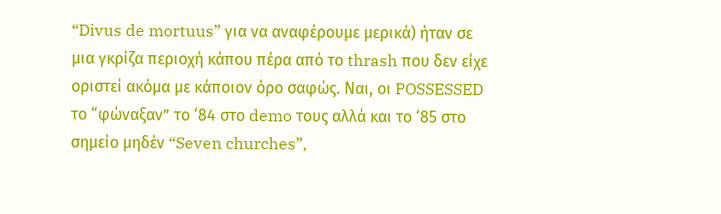“Divus de mortuus” για να αναφέρουμε μερικά) ήταν σε μια γκρίζα περιοχή κάπου πέρα από το thrash που δεν είχε οριστεί ακόμα με κάποιον όρο σαφώς. Ναι, οι POSSESSED το “φώναξαν” το ‘84 στο demo τους αλλά και το ‘85 στο σημείο μηδέν “Seven churches”,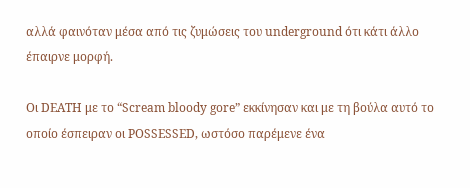αλλά φαινόταν μέσα από τις ζυμώσεις του underground ότι κάτι άλλο έπαιρνε μορφή.

Οι DEATH με το “Scream bloody gore” εκκίνησαν και με τη βούλα αυτό το οποίο έσπειραν οι POSSESSED, ωστόσο παρέμενε ένα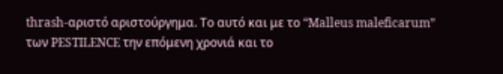thrash-αριστό αριστούργημα. Το αυτό και με το “Malleus maleficarum” των PESTILENCE την επόμενη χρονιά και το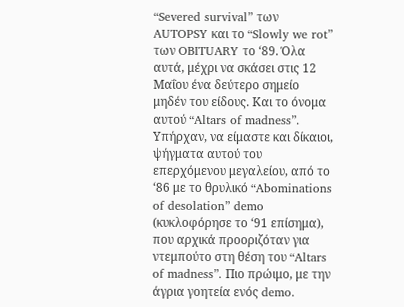“Severed survival” των AUTOPSY και το “Slowly we rot” των OBITUARY το ‘89. Όλα αυτά, μέχρι να σκάσει στις 12 Μαΐου ένα δεύτερο σημείο μηδέν του είδους. Και το όνομα αυτού “Altars of madness”. Υπήρχαν, να είμαστε και δίκαιοι, ψήγματα αυτού του επερχόμενου μεγαλείου, από το ‘86 με το θρυλικό “Abominations of desolation” demo (κυκλοφόρησε το ‘91 επίσημα), που αρχικά προοριζόταν για ντεμπούτο στη θέση του “Altars of madness”. Πιο πρώιμο, με την άγρια γοητεία ενός demo.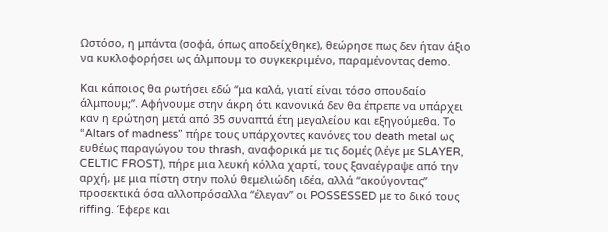Ωστόσο, η μπάντα (σοφά, όπως αποδείχθηκε), θεώρησε πως δεν ήταν άξιο να κυκλοφορήσει ως άλμπουμ το συγκεκριμένο, παραμένοντας demo.

Και κάποιος θα ρωτήσει εδώ “μα καλά, γιατί είναι τόσο σπουδαίο άλμπουμ;”. Αφήνουμε στην άκρη ότι κανονικά δεν θα έπρεπε να υπάρχει καν η ερώτηση μετά από 35 συναπτά έτη μεγαλείου και εξηγούμεθα. Το “Altars of madness” πήρε τους υπάρχοντες κανόνες του death metal ως ευθέως παραγώγου του thrash, αναφορικά με τις δομές (λέγε με SLAYER, CELTIC FROST), πήρε μια λευκή κόλλα χαρτί, τους ξαναέγραψε από την αρχή, με μια πίστη στην πολύ θεμελιώδη ιδέα, αλλά “ακούγοντας” προσεκτικά όσα αλλοπρόσαλλα “έλεγαν” οι POSSESSED με το δικό τους riffing. Έφερε και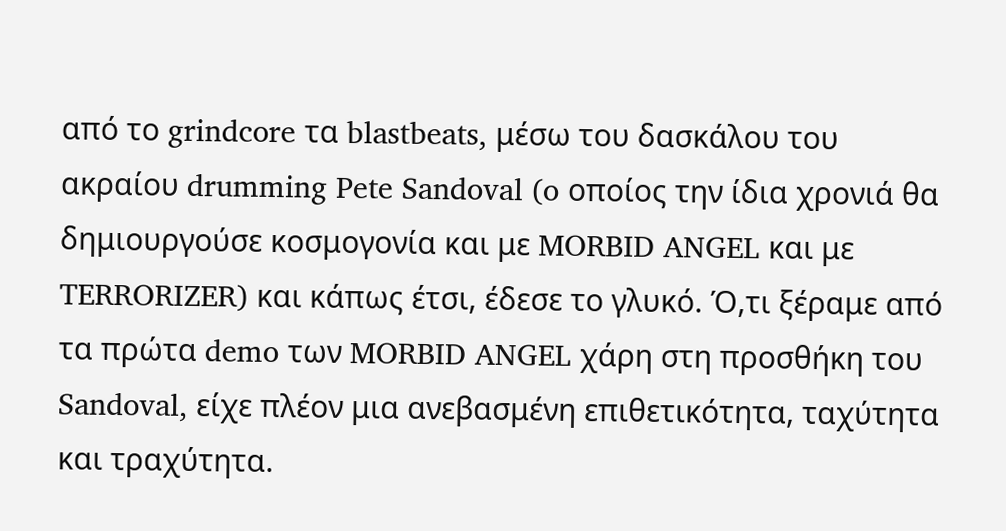από το grindcore τα blastbeats, μέσω του δασκάλου του ακραίου drumming Pete Sandoval (o οποίος την ίδια χρονιά θα δημιουργούσε κοσμογονία και με MORBID ANGEL και με TERRORIZER) και κάπως έτσι, έδεσε το γλυκό. Ό,τι ξέραμε από τα πρώτα demo των MORBID ANGEL χάρη στη προσθήκη του Sandoval, είχε πλέον μια ανεβασμένη επιθετικότητα, ταχύτητα και τραχύτητα.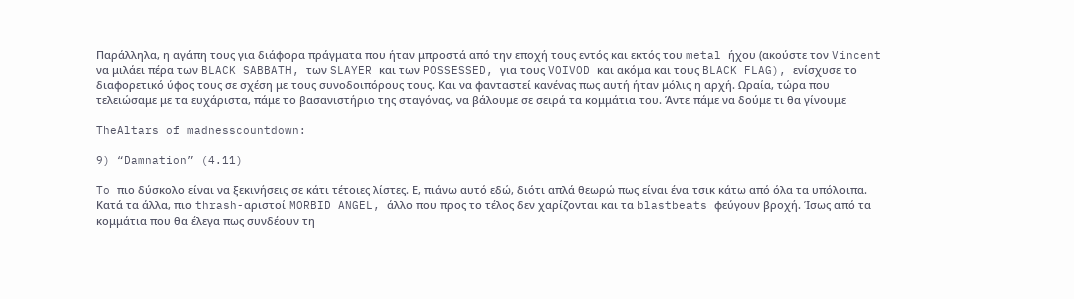Παράλληλα, η αγάπη τους για διάφορα πράγματα που ήταν μπροστά από την εποχή τους εντός και εκτός του metal ήχου (ακούστε τον Vincent να μιλάει πέρα των BLACK SABBATH, των SLAYER και των POSSESSED, για τους VOIVOD και ακόμα και τους BLACK FLAG), ενίσχυσε το διαφορετικό ύφος τους σε σχέση με τους συνοδοιπόρους τους. Και να φανταστεί κανένας πως αυτή ήταν μόλις η αρχή. Ωραία, τώρα που τελειώσαμε με τα ευχάριστα, πάμε το βασανιστήριο της σταγόνας, να βάλουμε σε σειρά τα κομμάτια του. Άντε πάμε να δούμε τι θα γίνουμε

TheAltars of madnesscountdown:

9) “Damnation” (4.11)

To πιο δύσκολο είναι να ξεκινήσεις σε κάτι τέτοιες λίστες. Ε, πιάνω αυτό εδώ, διότι απλά θεωρώ πως είναι ένα τσικ κάτω από όλα τα υπόλοιπα. Κατά τα άλλα, πιο thrash-αριστοί MORBID ANGEL, άλλο που προς το τέλος δεν χαρίζονται και τα blastbeats φεύγουν βροχή. Ίσως από τα κομμάτια που θα έλεγα πως συνδέουν τη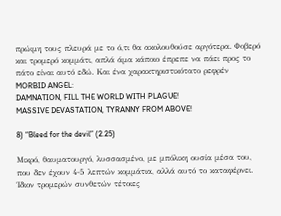πρώιμη τους πλευρά με το ό,τι θα ακολουθούσε αργότερα. Φοβερό και τρομερό κομμάτι, απλά άμα κάποιο έπρεπε να πάει προς το πάτο είναι αυτό εδώ. Και ένα χαρακτηριστικότατο ρεφρέν MORBID ANGEL:
DAMNATION, FILL THE WORLD WITH PLAGUE!
MASSIVE DEVASTATION, TYRANNY FROM ABOVE!

8) “Bleed for the devil” (2.25)

Μικρό, θαυματουργό, λυσσασμένο, με μπόλικη ουσία μέσα του, που δεν έχουν 4-5 λεπτών κομμάτια, αλλά αυτό το καταφέρνει. Ίδιον τρομερών συνθετών τέτοιες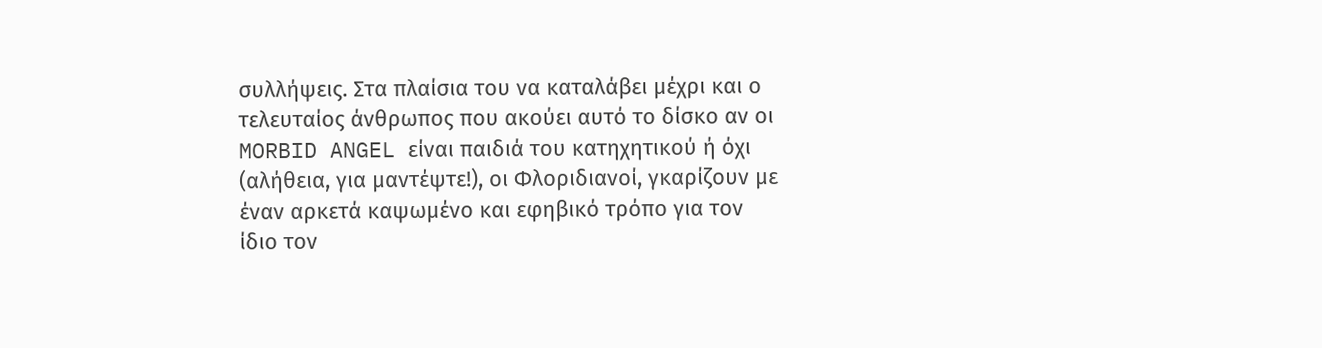συλλήψεις. Στα πλαίσια του να καταλάβει μέχρι και ο τελευταίος άνθρωπος που ακούει αυτό το δίσκο αν οι MORBID ANGEL είναι παιδιά του κατηχητικού ή όχι (αλήθεια, για μαντέψτε!), οι Φλοριδιανοί, γκαρίζουν με έναν αρκετά καψωμένο και εφηβικό τρόπο για τον ίδιο τον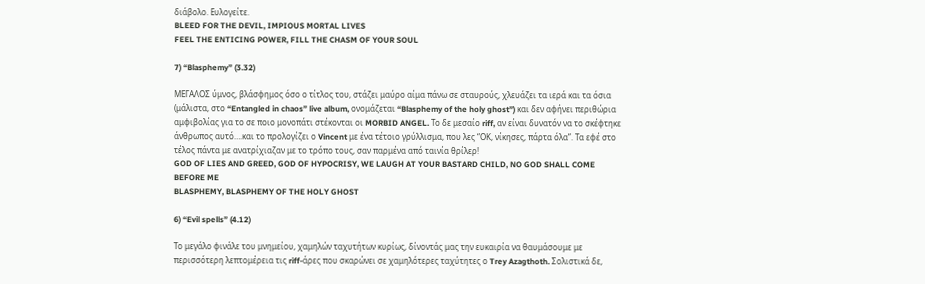διάβολο. Ευλογείτε.
BLEED FOR THE DEVIL, IMPIOUS MORTAL LIVES
FEEL THE ENTICING POWER, FILL THE CHASM OF YOUR SOUL

7) “Blasphemy” (3.32)

ΜΕΓΑΛΟΣ ύμνος, βλάσφημος όσο ο τίτλος του, στάζει μαύρο αίμα πάνω σε σταυρούς, χλευάζει τα ιερά και τα όσια (μάλιστα, στο “Entangled in chaos” live album, ονομάζεται “Blasphemy of the holy ghost”) και δεν αφήνει περιθώρια αμφιβολίας για το σε ποιο μονοπάτι στέκονται οι MORBID ANGEL. Το δε μεσαίο riff, αν είναι δυνατόν να το σκέφτηκε άνθρωπος αυτό….και το προλογίζει ο Vincent με ένα τέτοιο γρύλλισμα, που λες “ΟΚ, νίκησες, πάρτα όλα”. Τα εφέ στο τέλος πάντα με ανατρίχιαζαν με το τρόπο τους, σαν παρμένα από ταινία θρίλερ!
GOD OF LIES AND GREED, GOD OF HYPOCRISY, WE LAUGH AT YOUR BASTARD CHILD, NO GOD SHALL COME BEFORE ME
BLASPHEMY, BLASPHEMY OF THE HOLY GHOST

6) “Evil spells” (4.12)

Το μεγάλο φινάλε του μνημείου, χαμηλών ταχυτήτων κυρίως, δίνοντάς μας την ευκαιρία να θαυμάσουμε με περισσότερη λεπτομέρεια τις riff-άρες που σκαρώνει σε χαμηλότερες ταχύτητες ο Trey Azagthoth. Σολιστικά δε,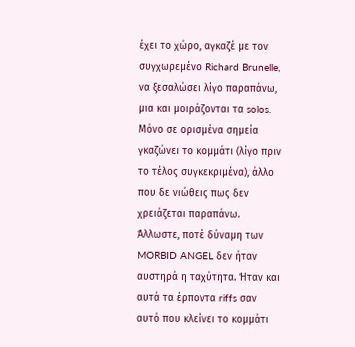έχει το χώρο, αγκαζέ με τον συγχωρεμένο Richard Brunelle, να ξεσαλώσει λίγο παραπάνω, μια και μοιράζονται τα solos. Μόνο σε ορισμένα σημεία γκαζώνει το κομμάτι (λίγο πριν το τέλος συγκεκριμένα), άλλο που δε νιώθεις πως δεν χρειάζεται παραπάνω. Άλλωστε, ποτέ δύναμη των MORBID ANGEL δεν ήταν αυστηρά η ταχύτητα. Ήταν και αυτά τα έρποντα riffs σαν αυτό που κλείνει το κομμάτι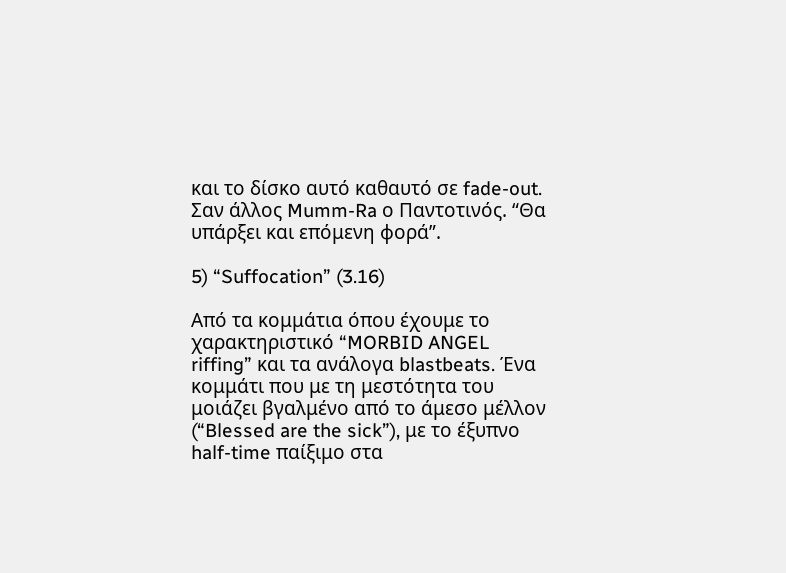και το δίσκο αυτό καθαυτό σε fade-out. Σαν άλλος Mumm-Ra ο Παντοτινός. “Θα υπάρξει και επόμενη φορά”.

5) “Suffocation” (3.16)

Από τα κομμάτια όπου έχουμε το χαρακτηριστικό “MORBID ANGEL riffing” και τα ανάλογα blastbeats. Ένα κομμάτι που με τη μεστότητα του μοιάζει βγαλμένο από το άμεσο μέλλον (“Blessed are the sick”), με το έξυπνο half-time παίξιμο στα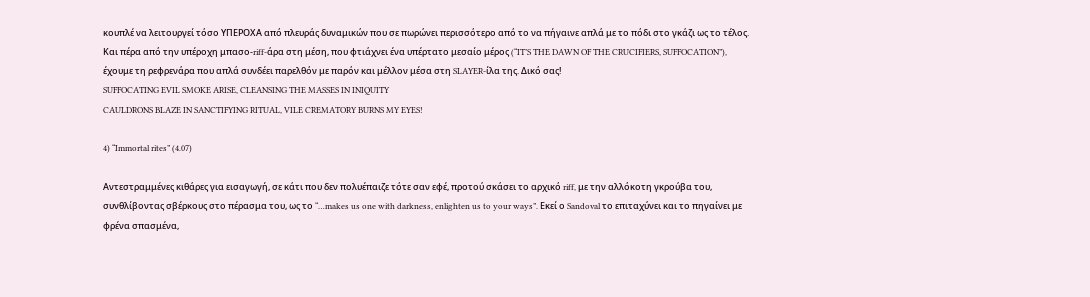κουπλέ να λειτουργεί τόσο ΥΠΕΡΟΧΑ από πλευράς δυναμικών που σε πωρώνει περισσότερο από το να πήγαινε απλά με το πόδι στο γκάζι ως το τέλος. Και πέρα από την υπέροχη μπασο-riff-άρα στη μέση, που φτιάχνει ένα υπέρτατο μεσαίο μέρος (“IT’S THE DAWN OF THE CRUCIFIERS, SUFFOCATION”), έχουμε τη ρεφρενάρα που απλά συνδέει παρελθόν με παρόν και μέλλον μέσα στη SLAYER-ίλα της. Δικό σας!
SUFFOCATING EVIL SMOKE ARISE, CLEANSING THE MASSES IN INIQUITY
CAULDRONS BLAZE IN SANCTIFYING RITUAL, VILE CREMATORY BURNS MY EYES!

4) “Immortal rites” (4.07)

Αντεστραμμένες κιθάρες για εισαγωγή, σε κάτι που δεν πολυέπαιζε τότε σαν εφέ, προτού σκάσει το αρχικό riff, με την αλλόκοτη γκρούβα του, συνθλίβοντας σβέρκους στο πέρασμα του, ως το “…makes us one with darkness, enlighten us to your ways”. Εκεί ο Sandoval το επιταχύνει και το πηγαίνει με φρένα σπασμένα,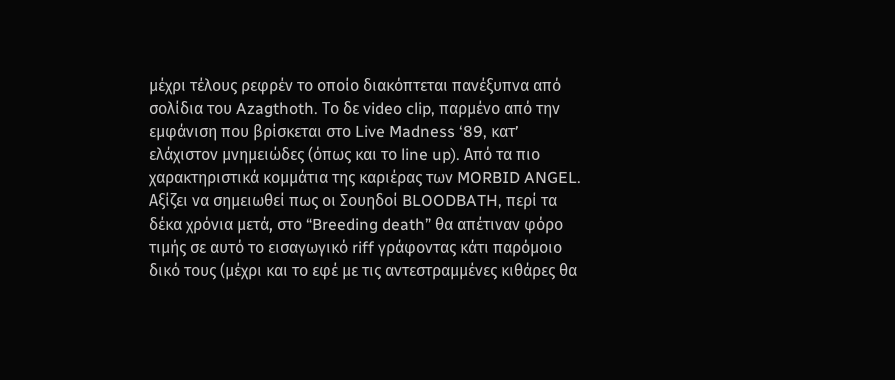μέχρι τέλους ρεφρέν το οποίο διακόπτεται πανέξυπνα από σολίδια του Azagthoth. Το δε video clip, παρμένο από την εμφάνιση που βρίσκεται στο Live Madness ‘89, κατ’ ελάχιστον μνημειώδες (όπως και το line up). Από τα πιο χαρακτηριστικά κομμάτια της καριέρας των MORBID ANGEL. Aξίζει να σημειωθεί πως οι Σουηδοί BLOODBATH, περί τα δέκα χρόνια μετά, στο “Breeding death” θα απέτιναν φόρο τιμής σε αυτό το εισαγωγικό riff γράφοντας κάτι παρόμοιο δικό τους (μέχρι και το εφέ με τις αντεστραμμένες κιθάρες θα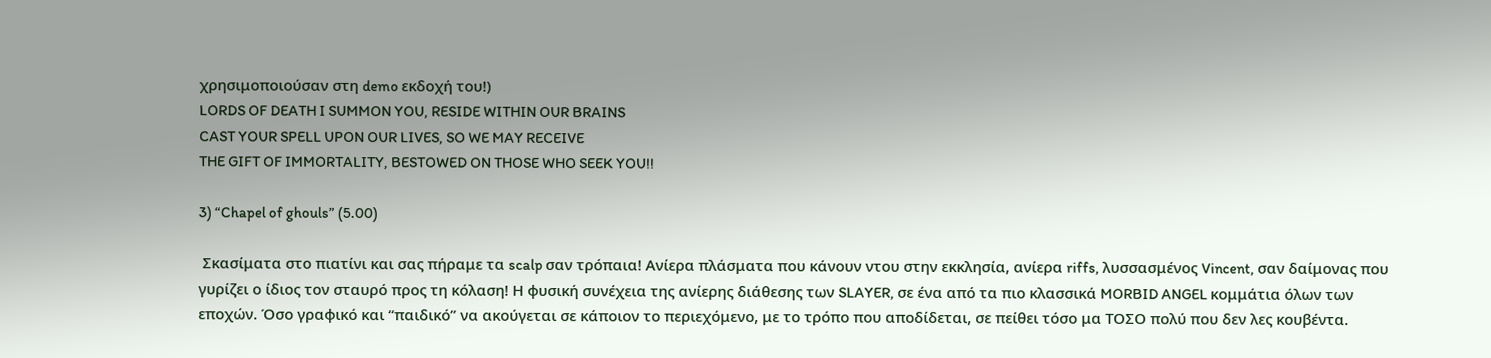χρησιμοποιούσαν στη demo εκδοχή του!)
LORDS OF DEATH I SUMMON YOU, RESIDE WITHIN OUR BRAINS
CAST YOUR SPELL UPON OUR LIVES, SO WE MAY RECEIVE
THE GIFT OF IMMORTALITY, BESTOWED ON THOSE WHO SEEK YOU!!

3) “Chapel of ghouls” (5.00)

 Σκασίματα στο πιατίνι και σας πήραμε τα scalp σαν τρόπαια! Ανίερα πλάσματα που κάνουν ντου στην εκκλησία, ανίερα riffs, λυσσασμένος Vincent, σαν δαίμονας που γυρίζει ο ίδιος τον σταυρό προς τη κόλαση! Η φυσική συνέχεια της ανίερης διάθεσης των SLAYER, σε ένα από τα πιο κλασσικά MORBID ANGEL κομμάτια όλων των εποχών. Όσο γραφικό και “παιδικό” να ακούγεται σε κάποιον το περιεχόμενο, με το τρόπο που αποδίδεται, σε πείθει τόσο μα ΤΟΣΟ πολύ που δεν λες κουβέντα.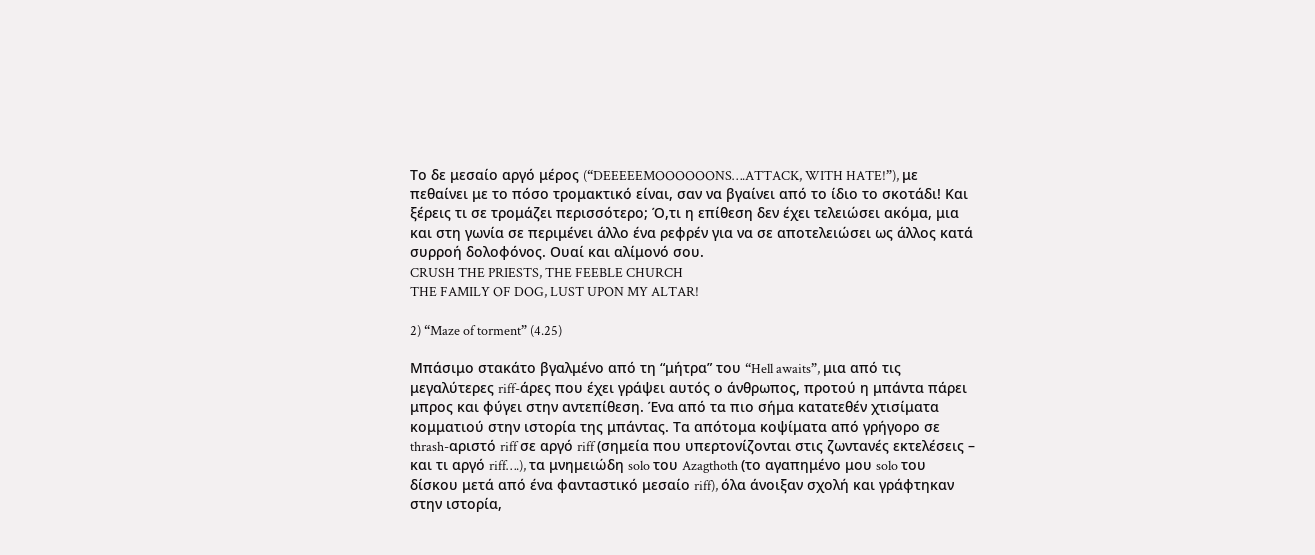Το δε μεσαίο αργό μέρος (“DEEEEEMOOOOOONS….ATTACK, WITH HATE!”), με πεθαίνει με το πόσο τρομακτικό είναι, σαν να βγαίνει από το ίδιο το σκοτάδι! Και ξέρεις τι σε τρομάζει περισσότερο; Ό,τι η επίθεση δεν έχει τελειώσει ακόμα, μια και στη γωνία σε περιμένει άλλο ένα ρεφρέν για να σε αποτελειώσει ως άλλος κατά συρροή δολοφόνος. Ουαί και αλίμονό σου.
CRUSH THE PRIESTS, THE FEEBLE CHURCH
THE FAMILY OF DOG, LUST UPON MY ALTAR!

2) “Maze of torment” (4.25)

Μπάσιμο στακάτο βγαλμένο από τη “μήτρα” του “Hell awaits”, μια από τις μεγαλύτερες riff-άρες που έχει γράψει αυτός ο άνθρωπος, προτού η μπάντα πάρει μπρος και φύγει στην αντεπίθεση. Ένα από τα πιο σήμα κατατεθέν χτισίματα κομματιού στην ιστορία της μπάντας. Τα απότομα κοψίματα από γρήγορο σε thrash-αριστό riff σε αργό riff (σημεία που υπερτονίζονται στις ζωντανές εκτελέσεις – και τι αργό riff….), τα μνημειώδη solo του Azagthoth (το αγαπημένο μου solo του δίσκου μετά από ένα φανταστικό μεσαίο riff), όλα άνοιξαν σχολή και γράφτηκαν στην ιστορία,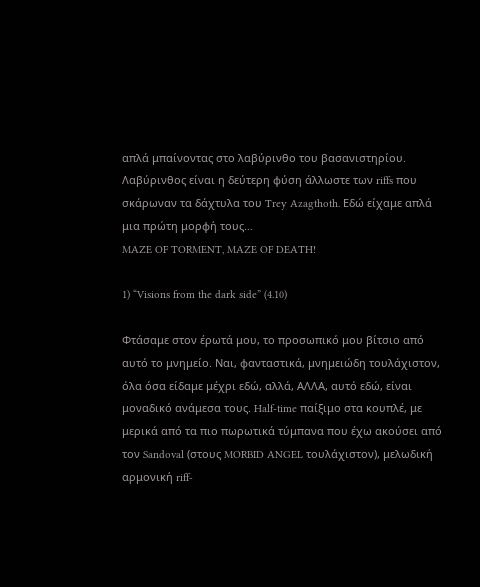απλά μπαίνοντας στο λαβύρινθο του βασανιστηρίου. Λαβύρινθος είναι η δεύτερη φύση άλλωστε των riffs που σκάρωναν τα δάχτυλα του Trey Azagthoth. Εδώ είχαμε απλά μια πρώτη μορφή τους…
MAZE OF TORMENT, MAZE OF DEATH!

1) “Visions from the dark side” (4.10)

Φτάσαμε στον έρωτά μου, το προσωπικό μου βίτσιο από αυτό το μνημείο. Ναι, φανταστικά, μνημειώδη τουλάχιστον, όλα όσα είδαμε μέχρι εδώ, αλλά, ΑΛΛΑ, αυτό εδώ, είναι μοναδικό ανάμεσα τους. Half-time παίξιμο στα κουπλέ, με μερικά από τα πιο πωρωτικά τύμπανα που έχω ακούσει από τον Sandoval (στους MORBID ANGEL τουλάχιστον), μελωδική αρμονική riff-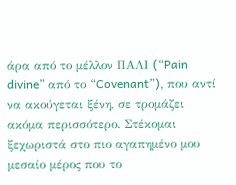άρα από το μέλλον ΠΑΛΙ (“Pain divine” από το “Covenant”), που αντί να ακούγεται ξένη, σε τρομάζει ακόμα περισσότερο. Στέκομαι ξεχωριστά στο πιο αγαπημένο μου μεσαίο μέρος που το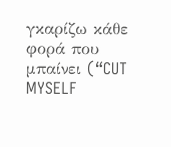γκαρίζω κάθε φορά που μπαίνει (“CUT MYSELF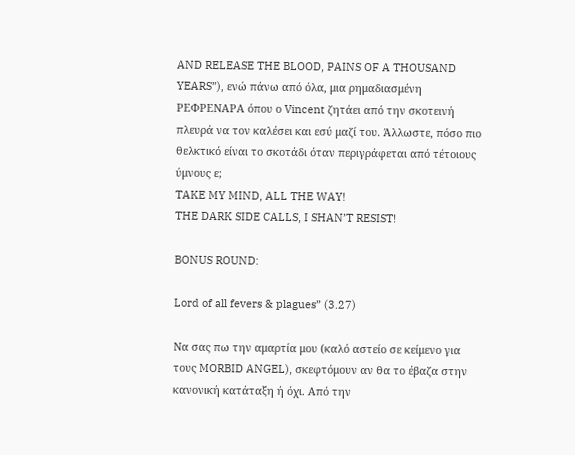AND RELEASE THE BLOOD, PAINS OF A THOUSAND YEARS”), ενώ πάνω από όλα, μια ρημαδιασμένη ΡΕΦΡΕΝΑΡΑ όπου ο Vincent ζητάει από την σκοτεινή πλευρά να τον καλέσει και εσύ μαζί του. Άλλωστε, πόσο πιο θελκτικό είναι το σκοτάδι όταν περιγράφεται από τέτοιους ύμνους ε;
TAKE MY MIND, ALL THE WAY!
THE DARK SIDE CALLS, I SHAN’T RESIST!

BONUS ROUND:

Lord of all fevers & plagues” (3.27)

Να σας πω την αμαρτία μου (καλό αστείο σε κείμενο για τους MORBID ANGEL), σκεφτόμουν αν θα το έβαζα στην κανονική κατάταξη ή όχι. Από την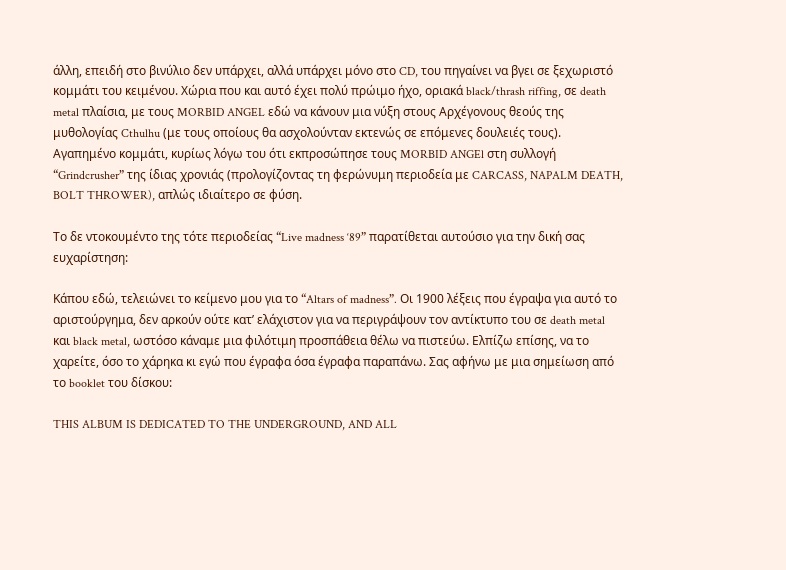άλλη, επειδή στο βινύλιο δεν υπάρχει, αλλά υπάρχει μόνο στο CD, του πηγαίνει να βγει σε ξεχωριστό κομμάτι του κειμένου. Χώρια που και αυτό έχει πολύ πρώιμο ήχο, οριακά black/thrash riffing, σε death metal πλαίσια, με τους MORBID ANGEL εδώ να κάνουν μια νύξη στους Αρχέγονους θεούς της μυθολογίας Cthulhu (με τους οποίους θα ασχολούνταν εκτενώς σε επόμενες δουλειές τους). Αγαπημένο κομμάτι, κυρίως λόγω του ότι εκπροσώπησε τους MORBID ANGEl στη συλλογή “Grindcrusher” της ίδιας χρονιάς (προλογίζοντας τη φερώνυμη περιοδεία με CARCASS, NAPALM DEATH, BOLT THROWER), απλώς ιδιαίτερο σε φύση.

Το δε ντοκουμέντο της τότε περιοδείας “Live madness ‘89” παρατίθεται αυτούσιο για την δική σας ευχαρίστηση:

Κάπου εδώ, τελειώνει το κείμενο μου για το “Altars of madness”. Οι 1900 λέξεις που έγραψα για αυτό το αριστούργημα, δεν αρκούν ούτε κατ’ ελάχιστον για να περιγράψουν τον αντίκτυπο του σε death metal και black metal, ωστόσο κάναμε μια φιλότιμη προσπάθεια θέλω να πιστεύω. Ελπίζω επίσης, να το χαρείτε, όσο το χάρηκα κι εγώ που έγραφα όσα έγραφα παραπάνω. Σας αφήνω με μια σημείωση από το booklet του δίσκου:

THIS ALBUM IS DEDICATED TO THE UNDERGROUND, AND ALL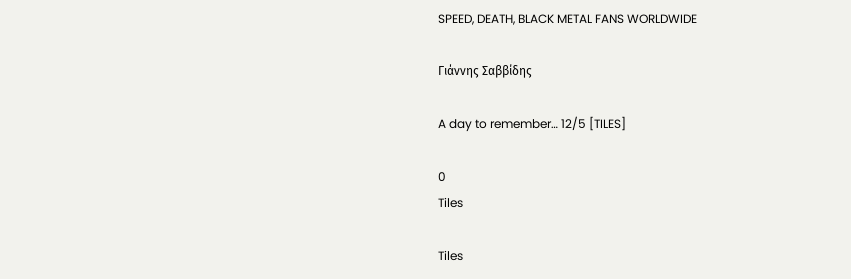SPEED, DEATH, BLACK METAL FANS WORLDWIDE

Γιάννης Σαββίδης

A day to remember… 12/5 [TILES]

0
Tiles

Tiles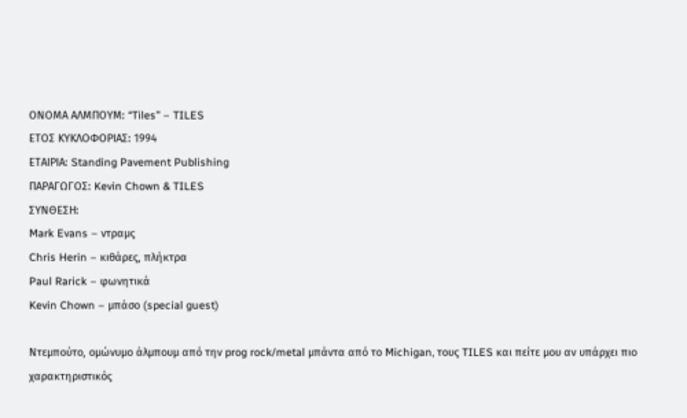ΟΝΟΜΑ ΑΛΜΠΟΥΜ: “Tiles” – TILES
ΕΤΟΣ ΚΥΚΛΟΦΟΡΙΑΣ: 1994
ΕΤΑΙΡΙΑ: Standing Pavement Publishing
ΠΑΡΑΓΩΓΟΣ: Kevin Chown & TILES
ΣΥΝΘΕΣΗ:
Mark Evans – ντραμς
Chris Herin – κιθάρες, πλήκτρα
Paul Rarick – φωνητικά
Kevin Chown – μπάσο (special guest)

Ντεμπούτο, ομώνυμο άλμπουμ από την prog rock/metal μπάντα από το Michigan, τους TILES και πείτε μου αν υπάρχει πιο χαρακτηριστικός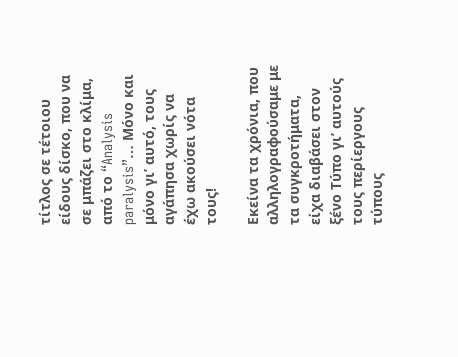τίτλος σε τέτοιου είδους δίσκο, που να σε μπάζει στο κλίμα, από το “Analysis paralysis”… Μόνο και μόνο γι’ αυτό, τους αγάπησα χωρίς να έχω ακούσει νότα τους!

Εκείνα τα χρόνια, που αλληλογραφούσαμε με τα συγκροτήματα, είχα διαβάσει στον ξένο Τύπο γι’ αυτούς τους περίεργους τύπους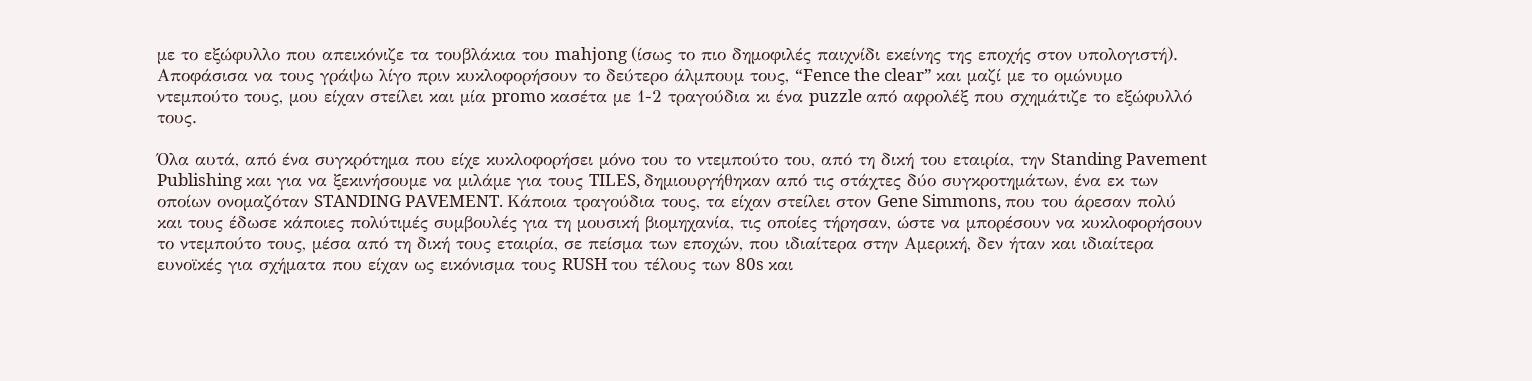με το εξώφυλλο που απεικόνιζε τα τουβλάκια του mahjong (ίσως το πιο δημοφιλές παιχνίδι εκείνης της εποχής στον υπολογιστή). Αποφάσισα να τους γράψω λίγο πριν κυκλοφορήσουν το δεύτερο άλμπουμ τους, “Fence the clear” και μαζί με το ομώνυμο ντεμπούτο τους, μου είχαν στείλει και μία promo κασέτα με 1-2 τραγούδια κι ένα puzzle από αφρολέξ που σχημάτιζε το εξώφυλλό τους.

Όλα αυτά, από ένα συγκρότημα που είχε κυκλοφορήσει μόνο του το ντεμπούτο του, από τη δική του εταιρία, την Standing Pavement Publishing και για να ξεκινήσουμε να μιλάμε για τους TILES, δημιουργήθηκαν από τις στάχτες δύο συγκροτημάτων, ένα εκ των οποίων ονομαζόταν STANDING PAVEMENT. Κάποια τραγούδια τους, τα είχαν στείλει στον Gene Simmons, που του άρεσαν πολύ και τους έδωσε κάποιες πολύτιμές συμβουλές για τη μουσική βιομηχανία, τις οποίες τήρησαν, ώστε να μπορέσουν να κυκλοφορήσουν το ντεμπούτο τους, μέσα από τη δική τους εταιρία, σε πείσμα των εποχών, που ιδιαίτερα στην Αμερική, δεν ήταν και ιδιαίτερα ευνοϊκές για σχήματα που είχαν ως εικόνισμα τους RUSH του τέλους των 80s και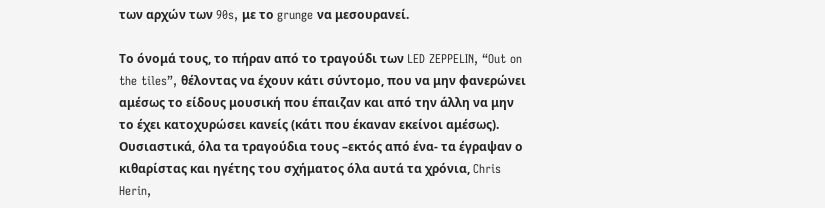των αρχών των 90s, με το grunge να μεσουρανεί.

Το όνομά τους, το πήραν από το τραγούδι των LED ZEPPELIN, “Out on the tiles”, θέλοντας να έχουν κάτι σύντομο, που να μην φανερώνει αμέσως το είδους μουσική που έπαιζαν και από την άλλη να μην το έχει κατοχυρώσει κανείς (κάτι που έκαναν εκείνοι αμέσως). Ουσιαστικά, όλα τα τραγούδια τους –εκτός από ένα- τα έγραψαν ο κιθαρίστας και ηγέτης του σχήματος όλα αυτά τα χρόνια, Chris Herin,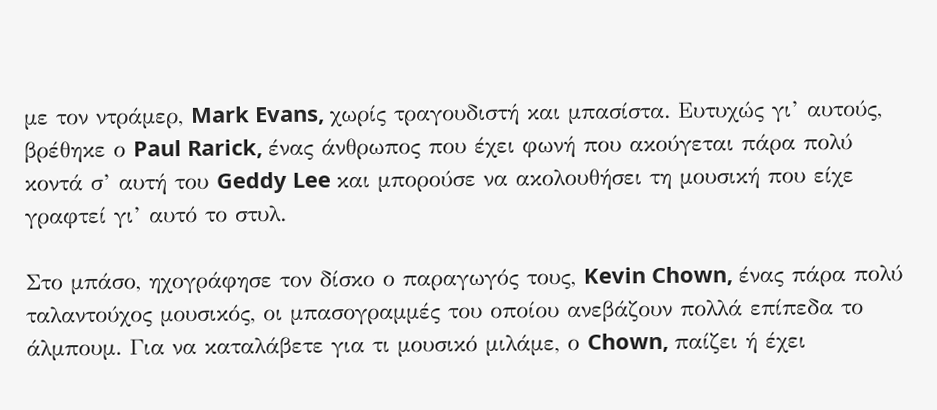με τον ντράμερ, Mark Evans, χωρίς τραγουδιστή και μπασίστα. Ευτυχώς γι’ αυτούς, βρέθηκε ο Paul Rarick, ένας άνθρωπος που έχει φωνή που ακούγεται πάρα πολύ κοντά σ’ αυτή του Geddy Lee και μπορούσε να ακολουθήσει τη μουσική που είχε γραφτεί γι’ αυτό το στυλ.

Στο μπάσο, ηχογράφησε τον δίσκο ο παραγωγός τους, Kevin Chown, ένας πάρα πολύ ταλαντούχος μουσικός, οι μπασογραμμές του οποίου ανεβάζουν πολλά επίπεδα το άλμπουμ. Για να καταλάβετε για τι μουσικό μιλάμε, ο Chown, παίζει ή έχει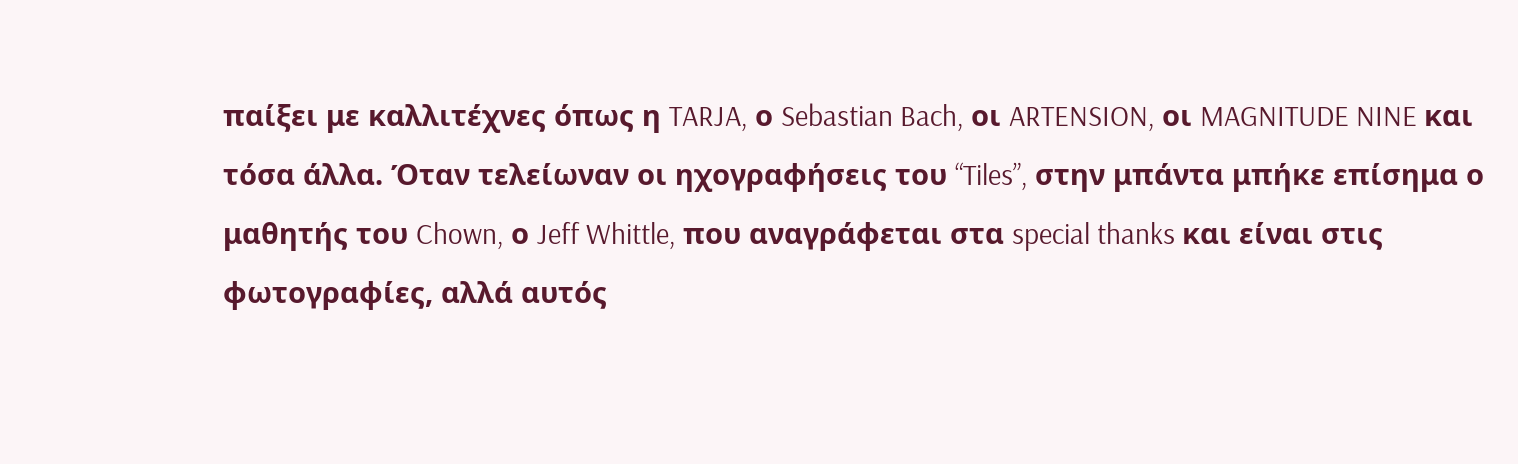παίξει με καλλιτέχνες όπως η TARJA, ο Sebastian Bach, οι ARTENSION, οι MAGNITUDE NINE και τόσα άλλα. Όταν τελείωναν οι ηχογραφήσεις του “Tiles”, στην μπάντα μπήκε επίσημα ο μαθητής του Chown, ο Jeff Whittle, που αναγράφεται στα special thanks και είναι στις φωτογραφίες, αλλά αυτός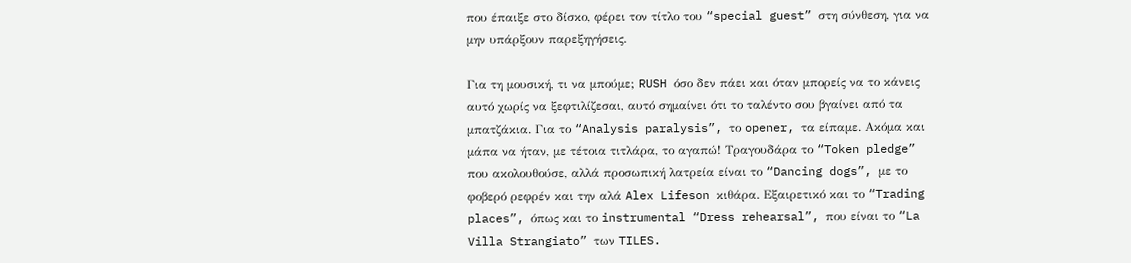που έπαιξε στο δίσκο, φέρει τον τίτλο του “special guest” στη σύνθεση, για να μην υπάρξουν παρεξηγήσεις.

Για τη μουσική, τι να μπούμε; RUSH όσο δεν πάει και όταν μπορείς να το κάνεις αυτό χωρίς να ξεφτιλίζεσαι, αυτό σημαίνει ότι το ταλέντο σου βγαίνει από τα μπατζάκια. Για το “Analysis paralysis”, το opener, τα είπαμε. Ακόμα και μάπα να ήταν, με τέτοια τιτλάρα, το αγαπώ! Τραγουδάρα το “Token pledge” που ακολουθούσε, αλλά προσωπική λατρεία είναι το “Dancing dogs”, με το φοβερό ρεφρέν και την αλά Alex Lifeson κιθάρα. Εξαιρετικό και το “Trading places”, όπως και το instrumental “Dress rehearsal”, που είναι το “La Villa Strangiato” των TILES.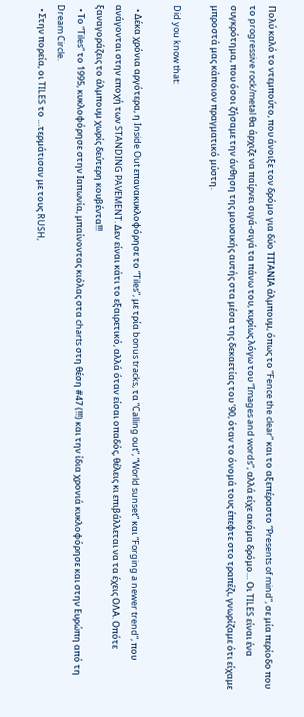Πολύ καλό το ντεμπούτο, που άνοιξε τον δρόμο για δύο ΤΙΤΑΝΙΑ άλμπουμ, όπως το “Fence the clear” και το αξεπέραστο “Presents of mind”, σε μία περίοδο που το progressive rock/metal θα άρχιζε να παίρνει σιγά-σιγά τα πάνω του, κυρίως λόγω του “Images and words”, αλλά είχε ακόμα δρόμο… Οι TILES είναι ένα συγκρότημα, που όσοι ζήσαμε την άνθηση της μουσικής αυτής στα μέσα της δεκαετίας του ’90, όταν το όνομά τους έπεφτε στο τραπέζι, γνωρίζαμε ότι είχαμε μπροστά μας κάποιον πραγματικό μύστη.

Did you know that:

  • Δέκα χρόνια αργότερα, η Inside Out επανακυκλοφόρησε το “Tiles”, με τρία bonus tracks, τα “Calling out”, “World sunset” και “Forging a newer trend”, που ανάγονται στην εποχή των STANDING PAVEMENT. Δεν είναι κάτι το εξαιρετικό, αλλά όταν είσαι οπαδός, θέλεις κι επιβάλλεται να τα έχεις ΟΛΑ. Οπότε ξαναγοράζεις το άλμπουμ χωρίς δεύτερη κουβέντα!!!
  • Το “Tiles” το 1995, κυκλοφόρησε στην Ιαπωνία, μπαίνοντας κιόλας στα charts στη θέση #47 (!!!) και την ίδια χρονιά κυκλοφόρησε και στην Ευρώπη από τη Dream Circle.
  • Στην πορεία, οι TILES το …τερμάτισαν με τους RUSH,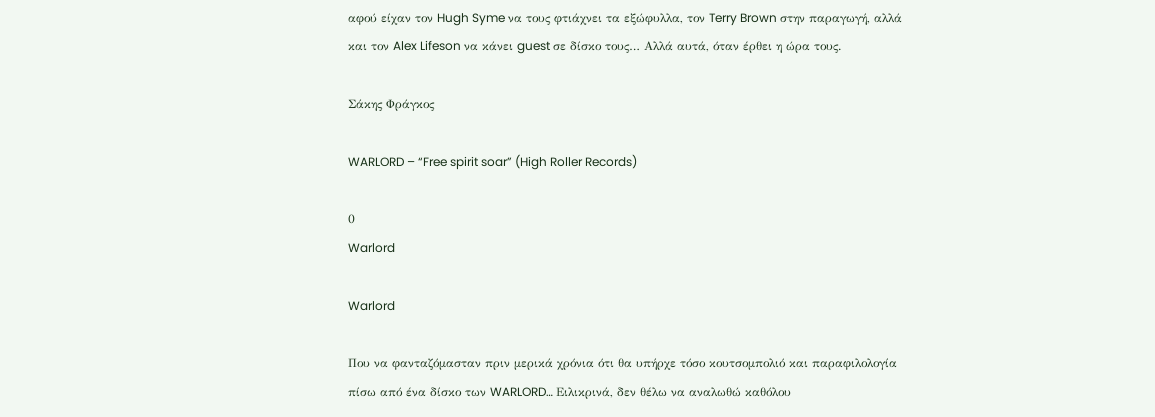αφού είχαν τον Hugh Syme να τους φτιάχνει τα εξώφυλλα, τον Terry Brown στην παραγωγή, αλλά και τον Alex Lifeson να κάνει guest σε δίσκο τους… Αλλά αυτά, όταν έρθει η ώρα τους.

Σάκης Φράγκος

WARLORD – “Free spirit soar” (High Roller Records)

0
Warlord

Warlord

Που να φανταζόμασταν πριν μερικά χρόνια ότι θα υπήρχε τόσο κουτσομπολιό και παραφιλολογία πίσω από ένα δίσκο των WARLORD… Ειλικρινά, δεν θέλω να αναλωθώ καθόλου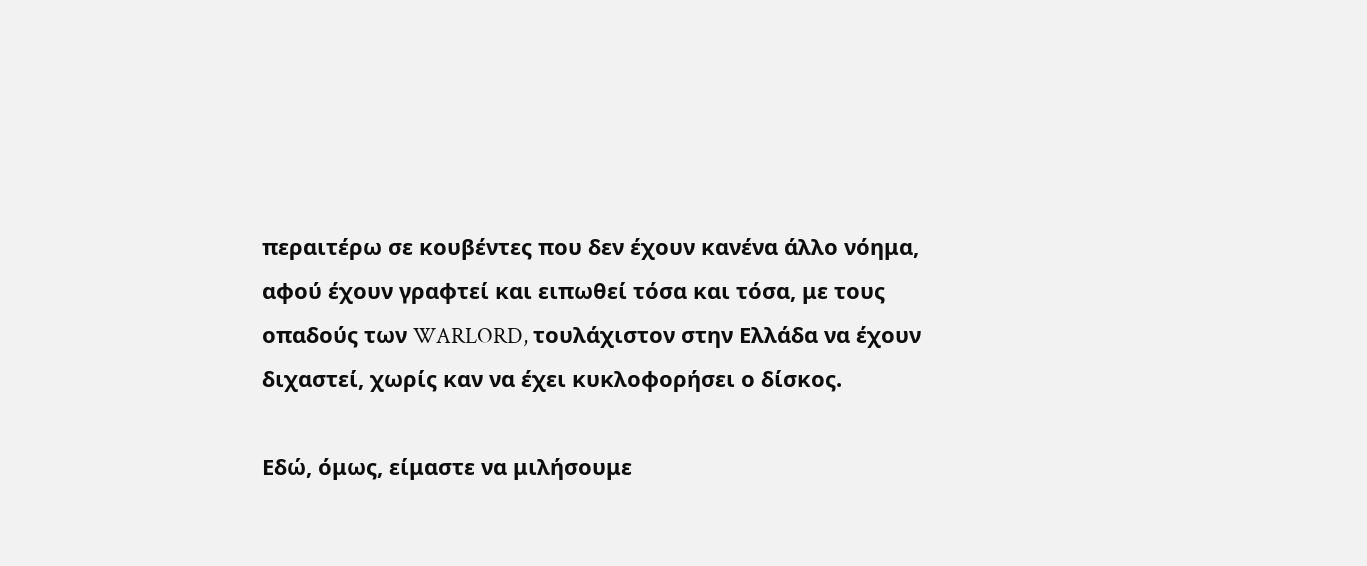περαιτέρω σε κουβέντες που δεν έχουν κανένα άλλο νόημα, αφού έχουν γραφτεί και ειπωθεί τόσα και τόσα, με τους οπαδούς των WARLORD, τουλάχιστον στην Ελλάδα να έχουν διχαστεί, χωρίς καν να έχει κυκλοφορήσει ο δίσκος.

Εδώ, όμως, είμαστε να μιλήσουμε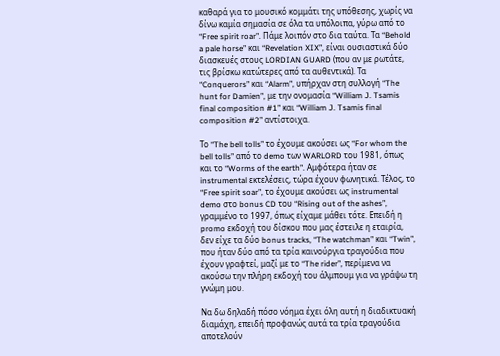καθαρά για το μουσικό κομμάτι της υπόθεσης, χωρίς να δίνω καμία σημασία σε όλα τα υπόλοιπα, γύρω από το “Free spirit roar”. Πάμε λοιπόν στο δια ταύτα. Τα “Behold a pale horse” και “Revelation XIX”, είναι ουσιαστικά δύο διασκευές στους LORDIAN GUARD (που αν με ρωτάτε, τις βρίσκω κατώτερες από τα αυθεντικά). Τα “Conquerors” και “Alarm”, υπήρχαν στη συλλογή “The hunt for Damien”, με την ονομασία “William J. Tsamis final composition #1” και “William J. Tsamis final composition #2” αντίστοιχα.

Το “The bell tolls” το έχουμε ακούσει ως “For whom the bell tolls” από το demo των WARLORD του 1981, όπως και το “Worms of the earth”. Αμφότερα ήταν σε instrumental εκτελέσεις, τώρα έχουν φωνητικά. Τέλος, το “Free spirit soar”, το έχουμε ακούσει ως instrumental demo στο bonus CD του “Rising out of the ashes”, γραμμένο το 1997, όπως είχαμε μάθει τότε. Επειδή η promo εκδοχή του δίσκου που μας έστειλε η εταιρία, δεν είχε τα δύο bonus tracks, “The watchman” και “Twin”, που ήταν δύο από τα τρία καινούργια τραγούδια που έχουν γραφτεί, μαζί με το “The rider”, περίμενα να ακούσω την πλήρη εκδοχή του άλμπουμ για να γράψω τη γνώμη μου.

Να δω δηλαδή πόσο νόημα έχει όλη αυτή η διαδικτυακή διαμάχη, επειδή προφανώς αυτά τα τρία τραγούδια αποτελούν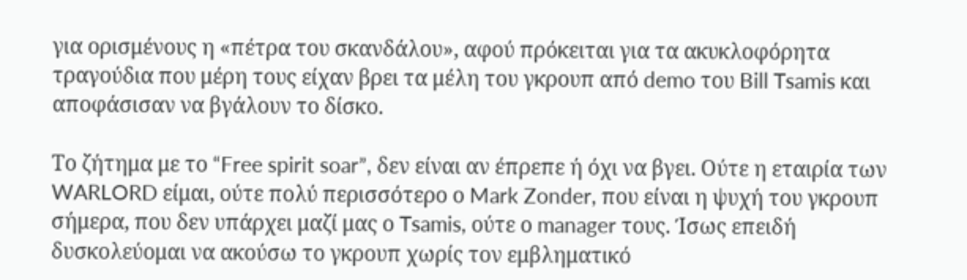για ορισμένους η «πέτρα του σκανδάλου», αφού πρόκειται για τα ακυκλοφόρητα τραγούδια που μέρη τους είχαν βρει τα μέλη του γκρουπ από demo του Bill Tsamis και αποφάσισαν να βγάλουν το δίσκο.

Το ζήτημα με το “Free spirit soar”, δεν είναι αν έπρεπε ή όχι να βγει. Ούτε η εταιρία των WARLORD είμαι, ούτε πολύ περισσότερο ο Mark Zonder, που είναι η ψυχή του γκρουπ σήμερα, που δεν υπάρχει μαζί μας ο Tsamis, ούτε ο manager τους. Ίσως επειδή δυσκολεύομαι να ακούσω το γκρουπ χωρίς τον εμβληματικό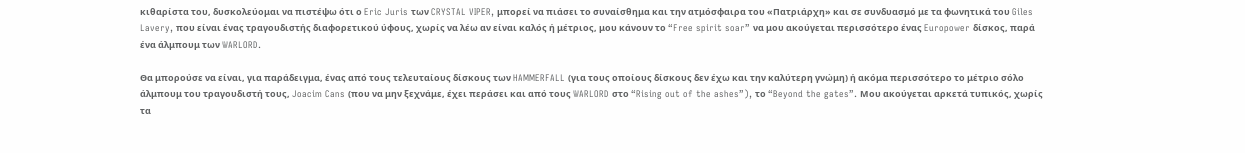κιθαρίστα του, δυσκολεύομαι να πιστέψω ότι ο Eric Juris των CRYSTAL VIPER, μπορεί να πιάσει το συναίσθημα και την ατμόσφαιρα του «Πατριάρχη» και σε συνδυασμό με τα φωνητικά του Giles Lavery, που είναι ένας τραγουδιστής διαφορετικού ύφους, χωρίς να λέω αν είναι καλός ή μέτριος, μου κάνουν το “Free spirit soar” να μου ακούγεται περισσότερο ένας Europower δίσκος, παρά ένα άλμπουμ των WARLORD.

Θα μπορούσε να είναι, για παράδειγμα, ένας από τους τελευταίους δίσκους των HAMMERFALL (για τους οποίους δίσκους δεν έχω και την καλύτερη γνώμη) ή ακόμα περισσότερο το μέτριο σόλο άλμπουμ του τραγουδιστή τους, Joacim Cans (που να μην ξεχνάμε, έχει περάσει και από τους WARLORD στο “Rising out of the ashes”), το “Beyond the gates”. Μου ακούγεται αρκετά τυπικός, χωρίς τα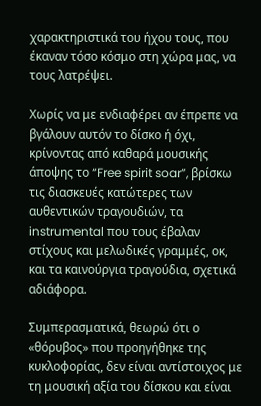χαρακτηριστικά του ήχου τους, που έκαναν τόσο κόσμο στη χώρα μας, να τους λατρέψει.

Χωρίς να με ενδιαφέρει αν έπρεπε να βγάλουν αυτόν το δίσκο ή όχι, κρίνοντας από καθαρά μουσικής άποψης το “Free spirit soar”, βρίσκω τις διασκευές κατώτερες των αυθεντικών τραγουδιών, τα instrumental που τους έβαλαν στίχους και μελωδικές γραμμές, οκ, και τα καινούργια τραγούδια, σχετικά αδιάφορα.

Συμπερασματικά, θεωρώ ότι ο «θόρυβος» που προηγήθηκε της κυκλοφορίας, δεν είναι αντίστοιχος με τη μουσική αξία του δίσκου και είναι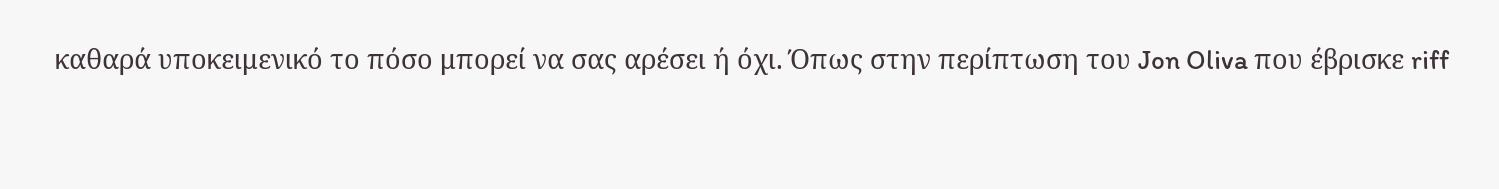καθαρά υποκειμενικό το πόσο μπορεί να σας αρέσει ή όχι. Όπως στην περίπτωση του Jon Oliva που έβρισκε riff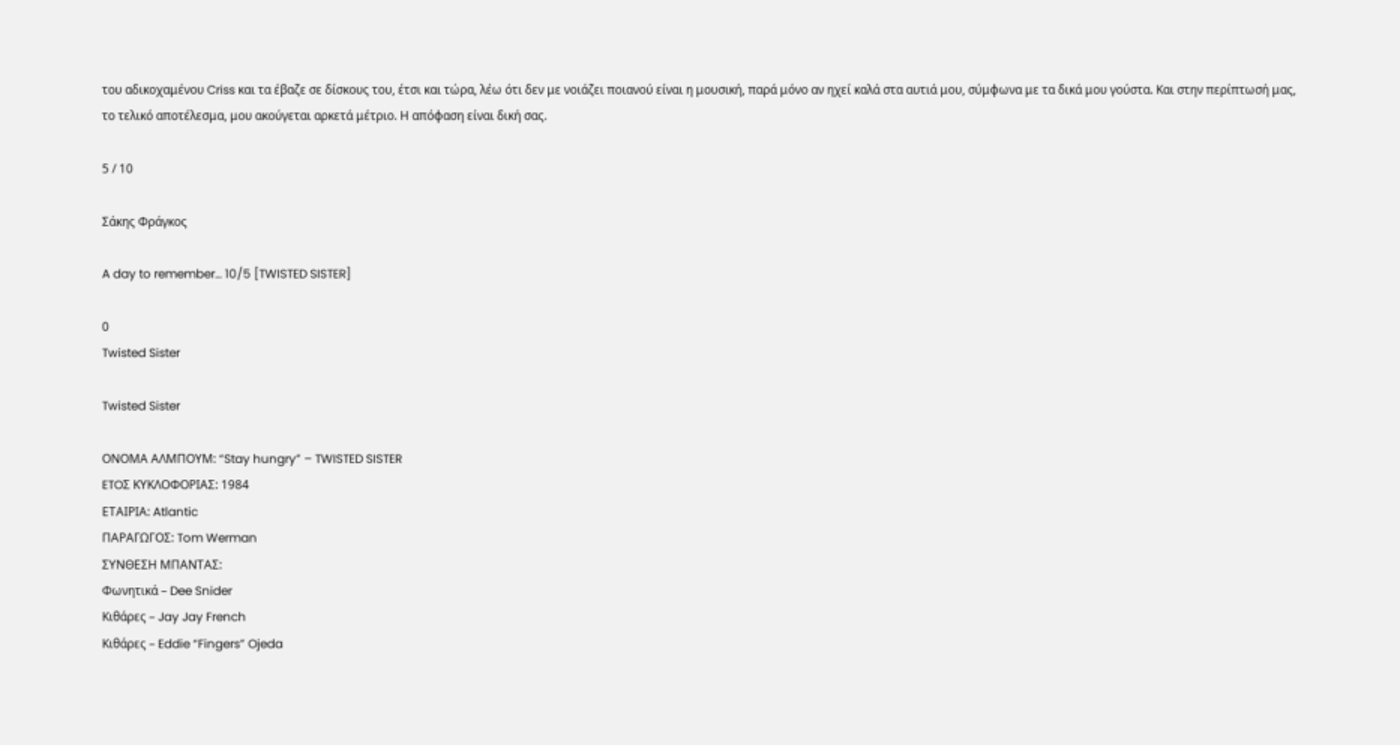του αδικοχαμένου Criss και τα έβαζε σε δίσκους του, έτσι και τώρα, λέω ότι δεν με νοιάζει ποιανού είναι η μουσική, παρά μόνο αν ηχεί καλά στα αυτιά μου, σύμφωνα με τα δικά μου γούστα. Και στην περίπτωσή μας, το τελικό αποτέλεσμα, μου ακούγεται αρκετά μέτριο. Η απόφαση είναι δική σας.

5 / 10

Σάκης Φράγκος

A day to remember… 10/5 [TWISTED SISTER]

0
Twisted Sister

Twisted Sister

ΟΝΟΜΑ ΑΛΜΠΟΥΜ: “Stay hungry” – TWISTED SISTER
ETOΣ ΚΥΚΛΟΦΟΡΙΑΣ: 1984
ETΑΙΡΙΑ: Atlantic
ΠΑΡΑΓΩΓΟΣ: Tom Werman
ΣΥΝΘΕΣΗ ΜΠΑΝΤΑΣ:
Φωνητικά – Dee Snider
Κιθάρες – Jay Jay French
Κιθάρες – Eddie “Fingers” Ojeda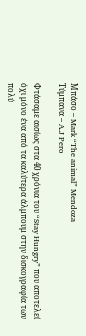Μπάσο – Mark “The animal” Mendoza
Τύμπανα – A.J Pero

Φτάσαμε αισίως στα 40 χρόνια τoυ “Stay Hungry” που αποτελεί όχι μόνο ένα από τα καλύτερα άλμπουμ στην δισκογραφία των πολύ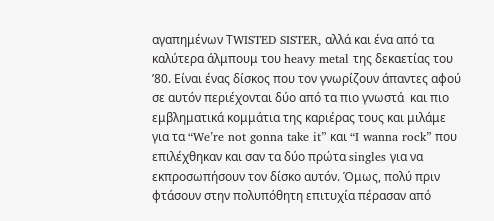αγαπημένων ΤWISTED SISTER, αλλά και ένα από τα καλύτερα άλμπουμ του heavy metal της δεκαετίας του ’80. Είναι ένας δίσκος που τον γνωρίζουν άπαντες αφού σε αυτόν περιέχονται δύο από τα πιο γνωστά  και πιο εμβληματικά κομμάτια της καριέρας τους και μιλάμε για τα “We’re not gonna take it” και “I wanna rock” που επιλέχθηκαν και σαν τα δύο πρώτα singles για να εκπροσωπήσουν τον δίσκο αυτόν. Όμως, πολύ πριν φτάσουν στην πολυπόθητη επιτυχία πέρασαν από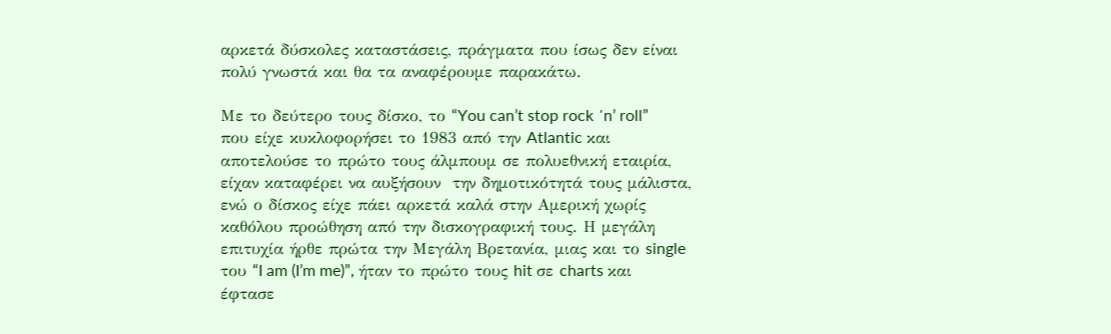αρκετά δύσκολες καταστάσεις, πράγματα που ίσως δεν είναι πολύ γνωστά και θα τα αναφέρουμε παρακάτω.

Με το δεύτερο τους δίσκο, το “You can’t stop rock ΄n’ roll”  που είχε κυκλοφορήσει το 1983 από την Atlantic και αποτελούσε το πρώτο τους άλμπουμ σε πολυεθνική εταιρία, είχαν καταφέρει να αυξήσουν  την δημοτικότητά τους μάλιστα, ενώ ο δίσκος είχε πάει αρκετά καλά στην Αμερική χωρίς καθόλου προώθηση από την δισκογραφική τους. Η μεγάλη επιτυχία ήρθε πρώτα την Μεγάλη Βρετανία, μιας και το single του “I am (I’m me)”, ήταν το πρώτο τους hit σε charts και έφτασε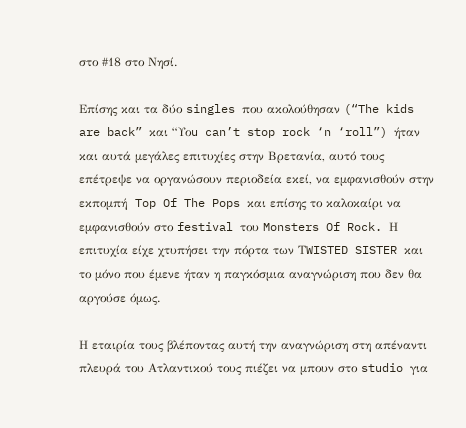στο #18 στο Νησί.

Επίσης και τα δύο singles που ακολούθησαν (“The kids are back” και “Υοu can’t stop rock ‘n ‘roll”) ήταν και αυτά μεγάλες επιτυχίες στην Βρετανία, αυτό τους επέτρεψε να οργανώσουν περιοδεία εκεί, να εμφανισθούν στην εκπομπή  Top Of The Pops και επίσης το καλοκαίρι να εμφανισθούν στο festival του Monsters Of Rock. Η επιτυχία είχε χτυπήσει την πόρτα των ΤWISTED SISTER και το μόνο που έμενε ήταν η παγκόσμια αναγνώριση που δεν θα αργούσε όμως.

Η εταιρία τους βλέποντας αυτή την αναγνώριση στη απέναντι πλευρά του Ατλαντικού τους πιέζει να μπουν στο studio για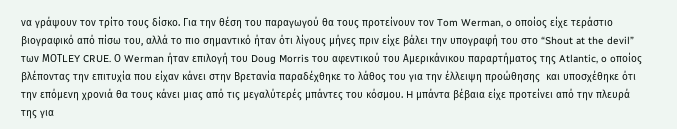να γράψουν τον τρίτο τους δίσκο. Για την θέση του παραγωγού θα τους προτείνουν τον Tom Werman, o οποίος είχε τεράστιο βιογραφικό από πίσω του, αλλά το πιο σημαντικό ήταν ότι λίγους μήνες πριν είχε βάλει την υπογραφή του στο “Shout at the devil” των ΜΟΤLEY CRUE. Ο Werman ήταν επιλογή του Doug Morris του αφεντικού του Αμερικάνικου παραρτήματος της Atlantic, o oποίος βλέποντας την επιτυχία που είχαν κάνει στην Βρετανία παραδέχθηκε το λάθος του για την έλλειψη προώθησης  και υποσχέθηκε ότι την επόμενη χρονιά θα τους κάνει μιας από τις μεγαλύτερές μπάντες του κόσμου. H μπάντα βέβαια είχε προτείνει από την πλευρά της για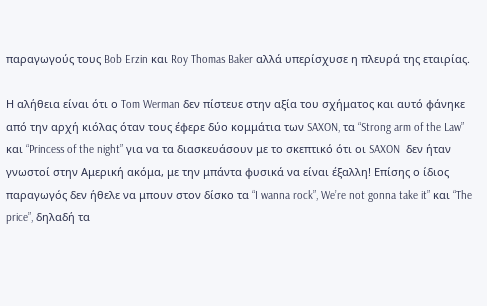παραγωγούς τους Bob Erzin και Roy Thomas Baker αλλά υπερίσχυσε η πλευρά της εταιρίας.

Η αλήθεια είναι ότι ο Tom Werman δεν πίστευε στην αξία του σχήματος και αυτό φάνηκε από την αρχή κιόλας όταν τους έφερε δύο κομμάτια των SAXON, τα “Strong arm of the Law” και “Princess of the night” για να τα διασκευάσουν με το σκεπτικό ότι οι SAXON  δεν ήταν γνωστοί στην Αμερική ακόμα, με την μπάντα φυσικά να είναι έξαλλη! Επίσης ο ίδιος παραγωγός δεν ήθελε να μπουν στον δίσκο τα “I wanna rock”, We’re not gonna take it” και “The price”, δηλαδή τα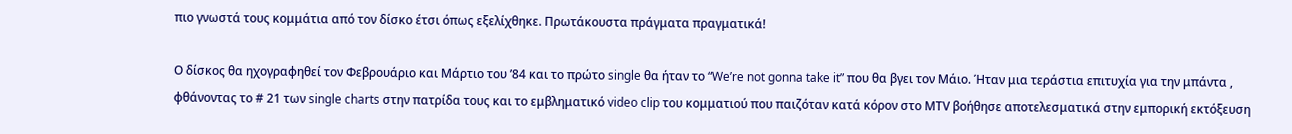πιο γνωστά τους κομμάτια από τον δίσκο έτσι όπως εξελίχθηκε. Πρωτάκουστα πράγματα πραγματικά!

Ο δίσκος θα ηχογραφηθεί τον Φεβρουάριο και Μάρτιο του ’84 και το πρώτο single θα ήταν το “We’re not gonna take it” που θα βγει τον Μάιο. Ήταν μια τεράστια επιτυχία για την μπάντα , φθάνοντας το # 21 των single charts στην πατρίδα τους και το εμβληματικό video clip του κομματιού που παιζόταν κατά κόρον στο ΜΤV βοήθησε αποτελεσματικά στην εμπορική εκτόξευση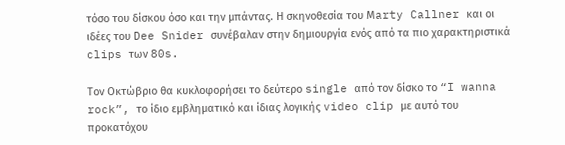τόσο του δίσκου όσο και την μπάντας. Η σκηνοθεσία του Μarty Callner και οι ιδέες του Dee Snider συνέβαλαν στην δημιουργία ενός από τα πιο χαρακτηριστικά clips των 80s.

Toν Οκτώβριο θα κυκλοφορήσει το δεύτερο single από τον δίσκο το “I wanna rock”, το ίδιο εμβληματικό και ίδιας λογικής video clip με αυτό του προκατόχου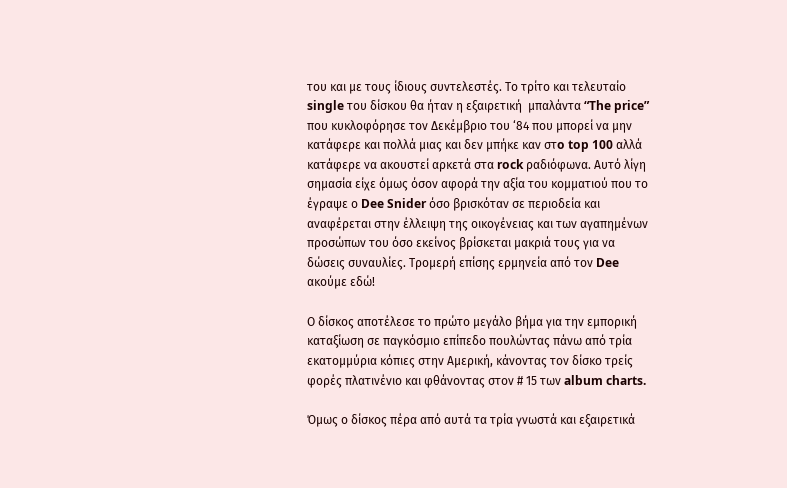του και με τους ίδιους συντελεστές. Το τρίτο και τελευταίο single του δίσκου θα ήταν η εξαιρετική  μπαλάντα “The price” που κυκλοφόρησε τον Δεκέμβριο του ‘84 που μπορεί να μην κατάφερε και πολλά μιας και δεν μπήκε καν στo top 100 αλλά κατάφερε να ακουστεί αρκετά στα rock ραδιόφωνα. Aυτό λίγη σημασία είχε όμως όσον αφορά την αξία του κομματιού που το έγραψε ο Dee Snider όσο βρισκόταν σε περιοδεία και αναφέρεται στην έλλειψη της οικογένειας και των αγαπημένων προσώπων του όσο εκείνος βρίσκεται μακριά τους για να δώσεις συναυλίες. Τρομερή επίσης ερμηνεία από τον Dee ακούμε εδώ!

Ο δίσκος αποτέλεσε το πρώτο μεγάλο βήμα για την εμπορική καταξίωση σε παγκόσμιο επίπεδο πουλώντας πάνω από τρία εκατομμύρια κόπιες στην Αμερική, κάνοντας τον δίσκο τρείς φορές πλατινένιο και φθάνοντας στον # 15 των album charts.

Όμως ο δίσκος πέρα από αυτά τα τρία γνωστά και εξαιρετικά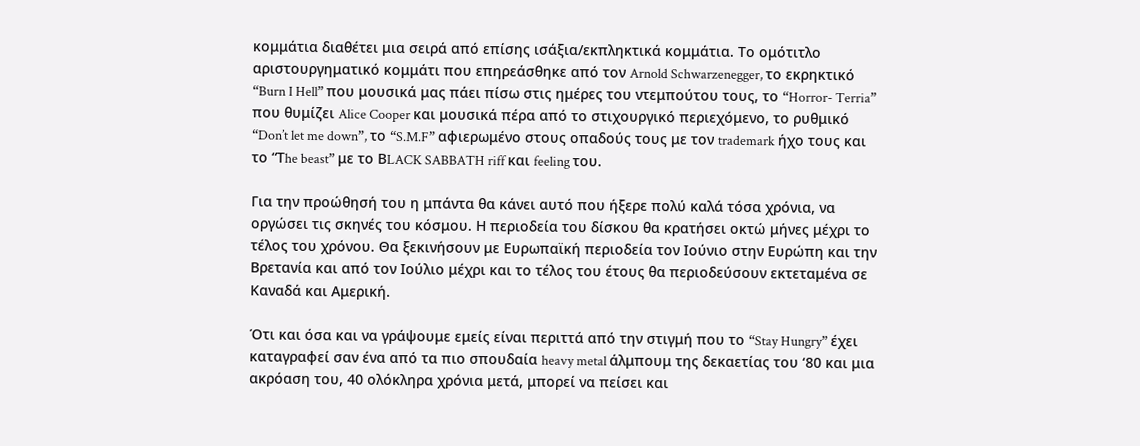κομμάτια διαθέτει μια σειρά από επίσης ισάξια/εκπληκτικά κομμάτια. Το ομότιτλο αριστουργηματικό κομμάτι που επηρεάσθηκε από τον Arnold Schwarzenegger, το εκρηκτικό “Burn I Hell” που μουσικά μας πάει πίσω στις ημέρες του ντεμπούτου τους, το “Horror- Terria” που θυμίζει Alice Cooper και μουσικά πέρα από το στιχουργικό περιεχόμενο, το ρυθμικό “Don’t let me down”, το “S.M.F” αφιερωμένο στους οπαδούς τους με τον trademark ήχο τους και το “Τhe beast” με το ΒLACK SABBATH riff και feeling του.

Για την προώθησή του η μπάντα θα κάνει αυτό που ήξερε πολύ καλά τόσα χρόνια, να οργώσει τις σκηνές του κόσμου. Η περιοδεία του δίσκου θα κρατήσει οκτώ μήνες μέχρι το τέλος του χρόνου. Θα ξεκινήσουν με Ευρωπαϊκή περιοδεία τον Ιούνιο στην Ευρώπη και την Βρετανία και από τον Ιούλιο μέχρι και το τέλος του έτους θα περιοδεύσουν εκτεταμένα σε Καναδά και Αμερική.

Ότι και όσα και να γράψουμε εμείς είναι περιττά από την στιγμή που το “Stay Hungry” έχει καταγραφεί σαν ένα από τα πιο σπουδαία heavy metal άλμπουμ της δεκαετίας του ‘80 και μια ακρόαση του, 40 ολόκληρα χρόνια μετά, μπορεί να πείσει και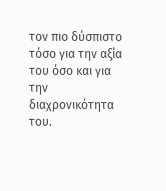τον πιο δύσπιστο τόσο για την αξία του όσο και για την διαχρονικότητα του.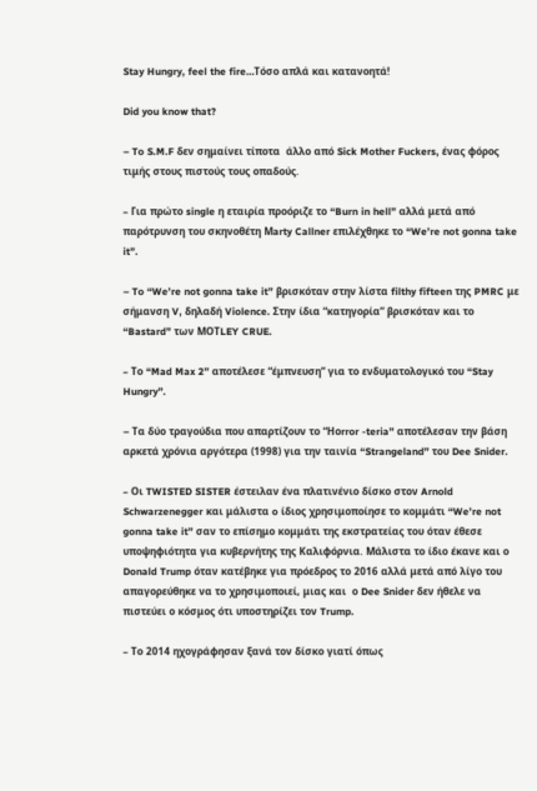Stay Hungry, feel the fire…Tόσο απλά και κατανοητά!

Did you know that?

– To S.M.F δεν σημαίνει τίποτα  άλλο από Sick Mother Fuckers, ένας φόρος τιμής στους πιστούς τους οπαδούς.

– Για πρώτο single η εταιρία προόριζε το “Burn in hell” αλλά μετά από παρότρυνση του σκηνοθέτη Μarty Callner επιλέχθηκε το “We’re not gonna take it”.

– To “We’re not gonna take it” βρισκόταν στην λίστα filthy fifteen της PMRC με σήμανση V, δηλαδή Violence. Στην ίδια “κατηγορία” βρισκόταν και το “Bastard” των ΜΟΤLEY CRUE.

– Το “Mad Max 2” αποτέλεσε “έμπνευση” για το ενδυματολογικό του “Stay Hungry”.

– Tα δύο τραγούδια που απαρτίζουν το “Ηοrror -teria” αποτέλεσαν την βάση αρκετά χρόνια αργότερα (1998) για την ταινία “Strangeland” του Dee Snider.

– Οι TWISTED SISTER έστειλαν ένα πλατινένιο δίσκο στον Arnold Schwarzenegger και μάλιστα o ίδιος χρησιμοποίησε το κομμάτι “We’re not gonna take it” σαν το επίσημο κομμάτι της εκστρατείας του όταν έθεσε υποψηφιότητα για κυβερνήτης της Καλιφόρνια. Μάλιστα το ίδιο έκανε και ο Donald Trump όταν κατέβηκε για πρόεδρος το 2016 αλλά μετά από λίγο του απαγορεύθηκε να το χρησιμοποιεί, μιας και  ο Dee Snider δεν ήθελε να πιστεύει ο κόσμος ότι υποστηρίζει τον Trump.

– Το 2014 ηχογράφησαν ξανά τον δίσκο γιατί όπως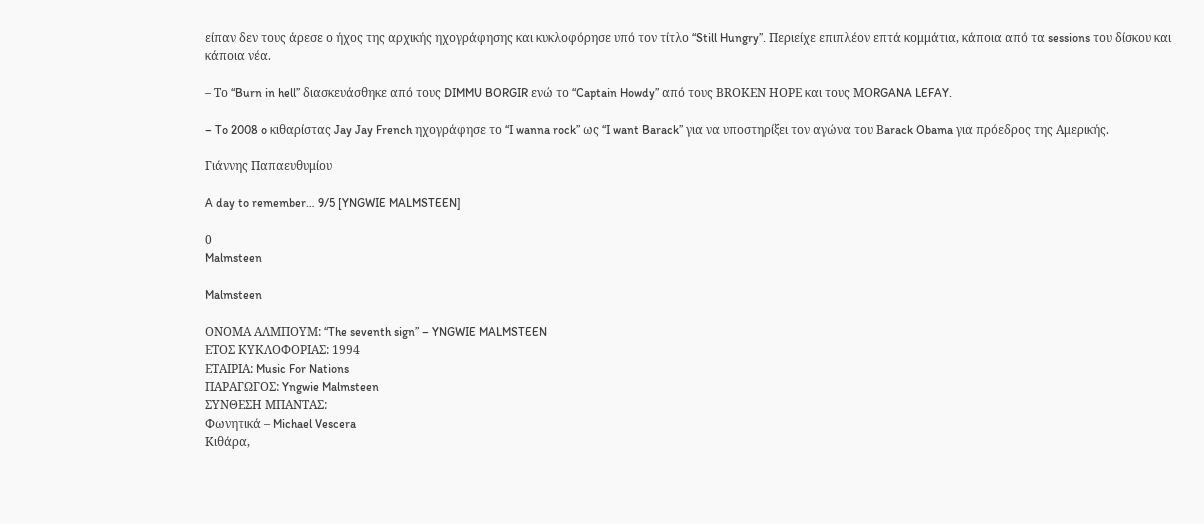είπαν δεν τους άρεσε ο ήχος της αρχικής ηχογράφησης και κυκλοφόρησε υπό τον τίτλο “Still Hungry”. Περιείχε επιπλέον επτά κομμάτια, κάποια από τα sessions του δίσκου και κάποια νέα.

– Το “Burn in hell” διασκευάσθηκε από τους DIMMU BORGIR ενώ το “Captain Howdy” από τους ΒRΟΚΕΝ ΗΟPE και τους ΜΟRGANA LEFAY.

– To 2008 o κιθαρίστας Jay Jay French ηχογράφησε το “I wanna rock” ως “I want Barack” για να υποστηρίξει τον αγώνα του Βarack Obama για πρόεδρος της Αμερικής.

Γιάννης Παπαευθυμίου

A day to remember… 9/5 [YNGWIE MALMSTEEN]

0
Malmsteen

Malmsteen

ΟΝΟΜΑ ΑΛΜΠΟΥΜ: “The seventh sign” – YNGWIE MALMSTEEN
ΕΤΟΣ ΚΥΚΛΟΦΟΡΙΑΣ: 1994
ΕΤΑΙΡΙΑ: Music For Nations
ΠΑΡΑΓΩΓΟΣ: Yngwie Malmsteen
ΣΥΝΘΕΣΗ ΜΠΑΝΤΑΣ:
Φωνητικά – Michael Vescera
Κιθάρα,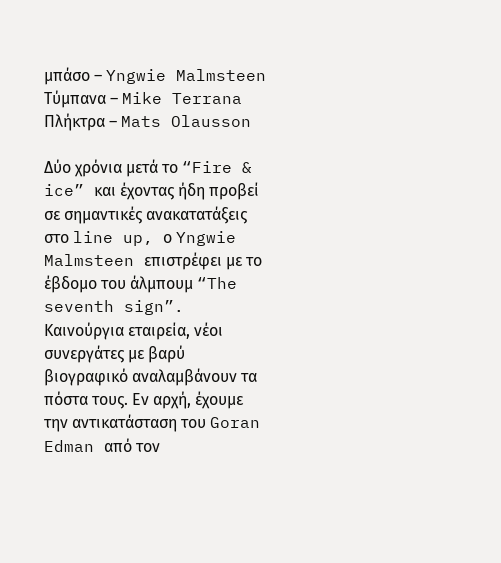μπάσο – Yngwie Malmsteen
Τύμπανα – Mike Terrana
Πλήκτρα – Mats Olausson

Δύο χρόνια μετά το “Fire & ice” και έχοντας ήδη προβεί σε σημαντικές ανακατατάξεις στο line up, ο Yngwie Malmsteen επιστρέφει με το έβδομο του άλμπουμ “The seventh sign”. Καινούργια εταιρεία, νέοι συνεργάτες με βαρύ βιογραφικό αναλαμβάνουν τα πόστα τους. Εν αρχή, έχουμε την αντικατάσταση του Goran Edman από τον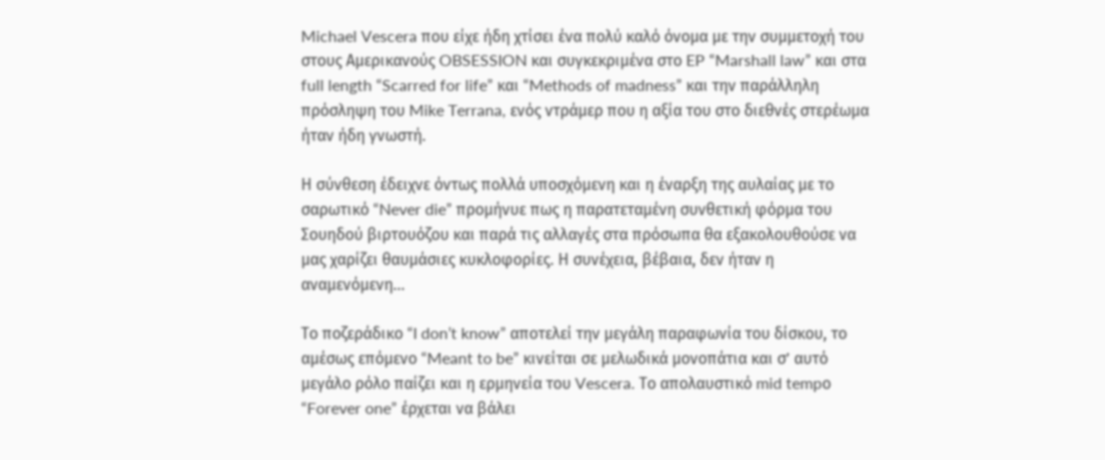Michael Vescera που είχε ήδη χτίσει ένα πολύ καλό όνομα με την συμμετοχή του στους Αμερικανούς OBSESSION και συγκεκριμένα στο EP “Marshall law” και στα full length “Scarred for life” και “Methods of madness” και την παράλληλη πρόσληψη του Mike Terrana, ενός ντράμερ που η αξία του στο διεθνές στερέωμα ήταν ήδη γνωστή.

Η σύνθεση έδειχνε όντως πολλά υποσχόμενη και η έναρξη της αυλαίας με το σαρωτικό “Never die” προμήνυε πως η παρατεταμένη συνθετική φόρμα του Σουηδού βιρτουόζου και παρά τις αλλαγές στα πρόσωπα θα εξακολουθούσε να μας χαρίζει θαυμάσιες κυκλοφορίες. Η συνέχεια, βέβαια, δεν ήταν η αναμενόμενη…

Το ποζεράδικο “I don’t know” αποτελεί την μεγάλη παραφωνία του δίσκου, το αμέσως επόμενο “Meant to be” κινείται σε μελωδικά μονοπάτια και σ’ αυτό μεγάλο ρόλο παίζει και η ερμηνεία του Vescera. Το απολαυστικό mid tempο “Forever one” έρχεται να βάλει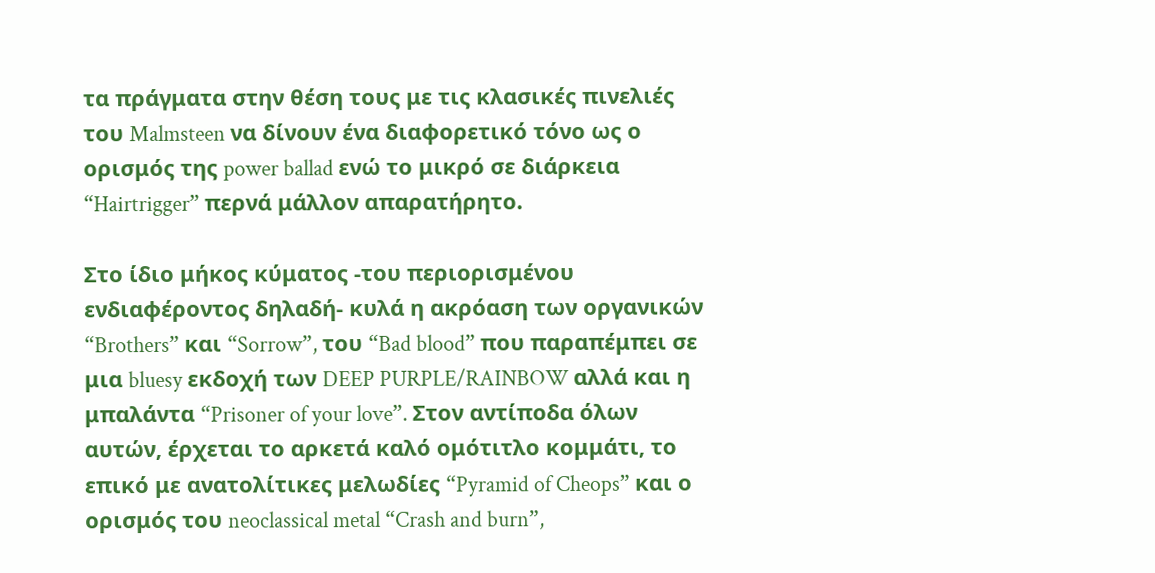τα πράγματα στην θέση τους με τις κλασικές πινελιές του Malmsteen να δίνουν ένα διαφορετικό τόνο ως ο ορισμός της power ballad ενώ το μικρό σε διάρκεια “Hairtrigger” περνά μάλλον απαρατήρητο.

Στο ίδιο μήκος κύματος -του περιορισμένου ενδιαφέροντος δηλαδή- κυλά η ακρόαση των οργανικών “Brothers” και “Sorrow”, του “Bad blood” που παραπέμπει σε μια bluesy εκδοχή των DEEP PURPLE/RAINBOW αλλά και η μπαλάντα “Prisoner of your love”. Στον αντίποδα όλων αυτών, έρχεται το αρκετά καλό ομότιτλο κομμάτι, το επικό με ανατολίτικες μελωδίες “Pyramid of Cheops” και ο ορισμός του neoclassical metal “Crash and burn”,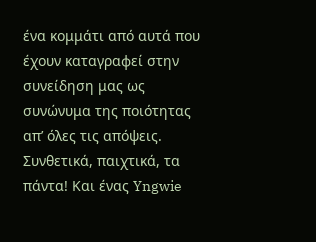ένα κομμάτι από αυτά που έχουν καταγραφεί στην συνείδηση μας ως συνώνυμα της ποιότητας απ’ όλες τις απόψεις. Συνθετικά, παιχτικά, τα πάντα! Και ένας Yngwie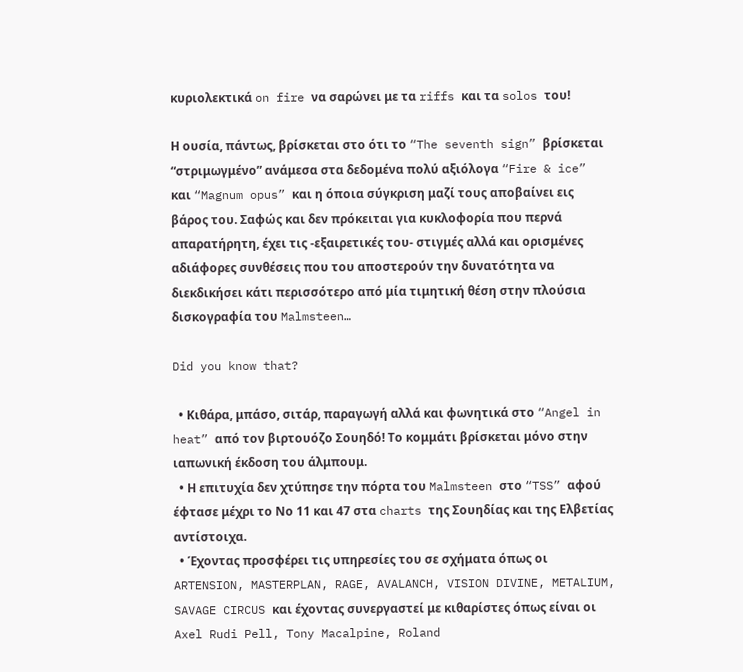κυριολεκτικά on fire να σαρώνει με τα riffs και τα solos του!

Η ουσία, πάντως, βρίσκεται στο ότι το “The seventh sign” βρίσκεται “στριμωγμένο” ανάμεσα στα δεδομένα πολύ αξιόλογα “Fire & ice” και “Magnum opus” και η όποια σύγκριση μαζί τους αποβαίνει εις βάρος του. Σαφώς και δεν πρόκειται για κυκλοφορία που περνά απαρατήρητη, έχει τις -εξαιρετικές του- στιγμές αλλά και ορισμένες αδιάφορες συνθέσεις που του αποστερούν την δυνατότητα να διεκδικήσει κάτι περισσότερο από μία τιμητική θέση στην πλούσια δισκογραφία του Malmsteen…

Did you know that?

  • Κιθάρα, μπάσο, σιτάρ, παραγωγή αλλά και φωνητικά στο “Angel in heat” από τον βιρτουόζο Σουηδό! Το κομμάτι βρίσκεται μόνο στην ιαπωνική έκδοση του άλμπουμ.
  • Η επιτυχία δεν χτύπησε την πόρτα του Malmsteen στο “TSS” αφού έφτασε μέχρι το Νο 11 και 47 στα charts της Σουηδίας και της Ελβετίας αντίστοιχα.
  • Έχοντας προσφέρει τις υπηρεσίες του σε σχήματα όπως οι ARTENSION, MASTERPLAN, RAGE, AVALANCH, VISION DIVINE, METALIUM, SAVAGE CIRCUS και έχοντας συνεργαστεί με κιθαρίστες όπως είναι οι Axel Rudi Pell, Tony Macalpine, Roland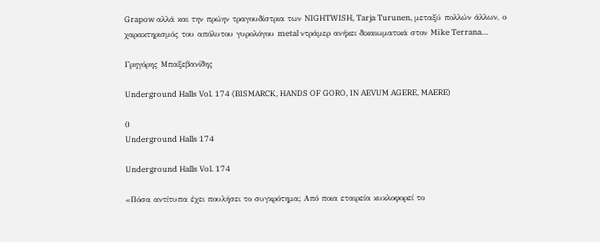Grapow αλλά και την πρώην τραγουδίστρια των NIGHTWISH, Tarja Turunen, μεταξύ πολλών άλλων, ο χαρακτηρισμός του απόλυτου γυρολόγου metal ντράμερ ανήκει δικαιωματικά στον Mike Terrana…

Γρηγόρης Μπαξεβανίδης

Underground Halls Vol. 174 (BISMARCK, HANDS OF GORO, IN AEVUM AGERE, MAERE)

0
Underground Halls 174

Underground Halls Vol. 174

«Πόσα αντίτυπα έχει πουλήσει το συγκρότημα; Από ποια εταιρεία κυκλοφορεί το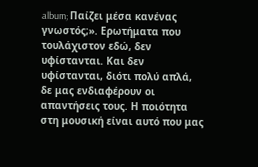album; Παίζει μέσα κανένας γνωστός;». Ερωτήματα που τουλάχιστον εδώ, δεν υφίστανται. Και δεν υφίστανται, διότι πολύ απλά, δε μας ενδιαφέρουν οι απαντήσεις τους. Η ποιότητα στη μουσική είναι αυτό που μας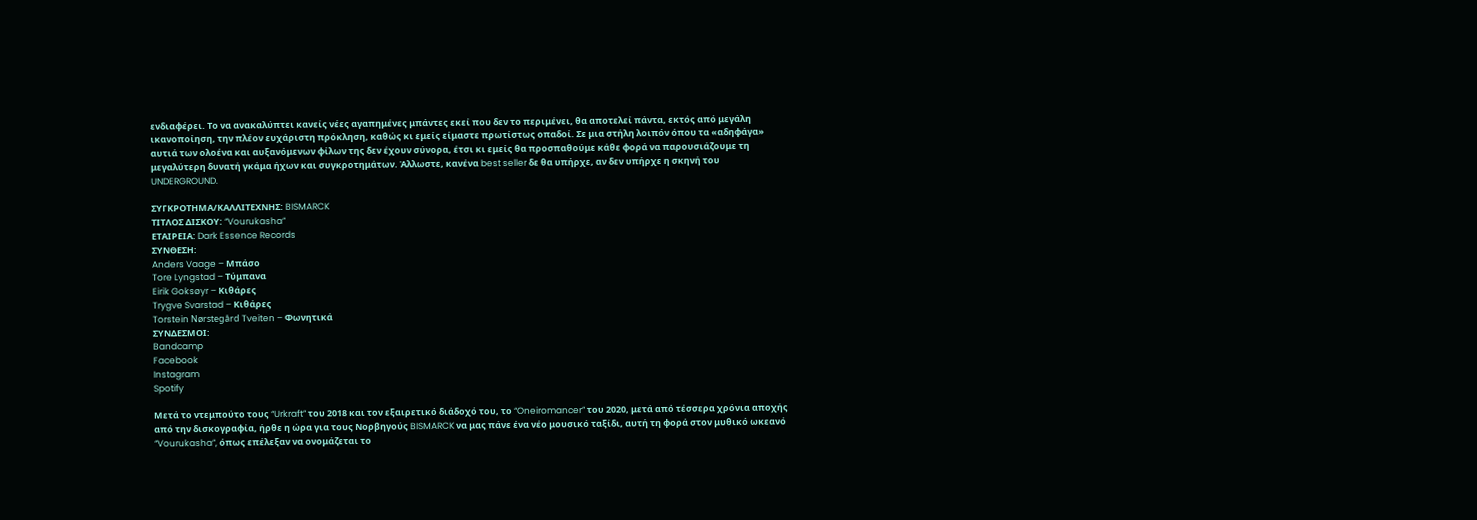ενδιαφέρει. Το να ανακαλύπτει κανείς νέες αγαπημένες μπάντες εκεί που δεν το περιμένει, θα αποτελεί πάντα, εκτός από μεγάλη ικανοποίηση, την πλέον ευχάριστη πρόκληση, καθώς κι εμείς είμαστε πρωτίστως οπαδοί. Σε μια στήλη λοιπόν όπου τα «αδηφάγα» αυτιά των ολοένα και αυξανόμενων φίλων της δεν έχουν σύνορα, έτσι κι εμείς θα προσπαθούμε κάθε φορά να παρουσιάζουμε τη μεγαλύτερη δυνατή γκάμα ήχων και συγκροτημάτων. Άλλωστε, κανένα best seller δε θα υπήρχε, αν δεν υπήρχε η σκηνή του UNDERGROUND.

ΣΥΓΚΡΟΤΗΜΑ/ΚΑΛΛΙΤΕΧΝΗΣ: BISMARCK
ΤΙΤΛΟΣ ΔΙΣΚΟΥ: “Vourukasha”
ΕΤΑΙΡΕΙΑ: Dark Essence Records
ΣΥΝΘΕΣΗ:
Anders Vaage – Μπάσο
Tore Lyngstad – Τύμπανα
Eirik Goksøyr – Κιθάρες
Trygve Svarstad – Κιθάρες
Torstein Nørstegård Tveiten – Φωνητικά
ΣΥΝΔΕΣΜΟΙ:
Bandcamp
Facebook
Instagram
Spotify

Μετά το ντεμπούτο τους “Urkraft” του 2018 και τον εξαιρετικό διάδοχό του, το “Oneiromancer” του 2020, μετά από τέσσερα χρόνια αποχής από την δισκογραφία, ήρθε η ώρα για τους Νορβηγούς BISMARCK να μας πάνε ένα νέο μουσικό ταξίδι, αυτή τη φορά στον μυθικό ωκεανό “Vourukasha”, όπως επέλεξαν να ονομάζεται το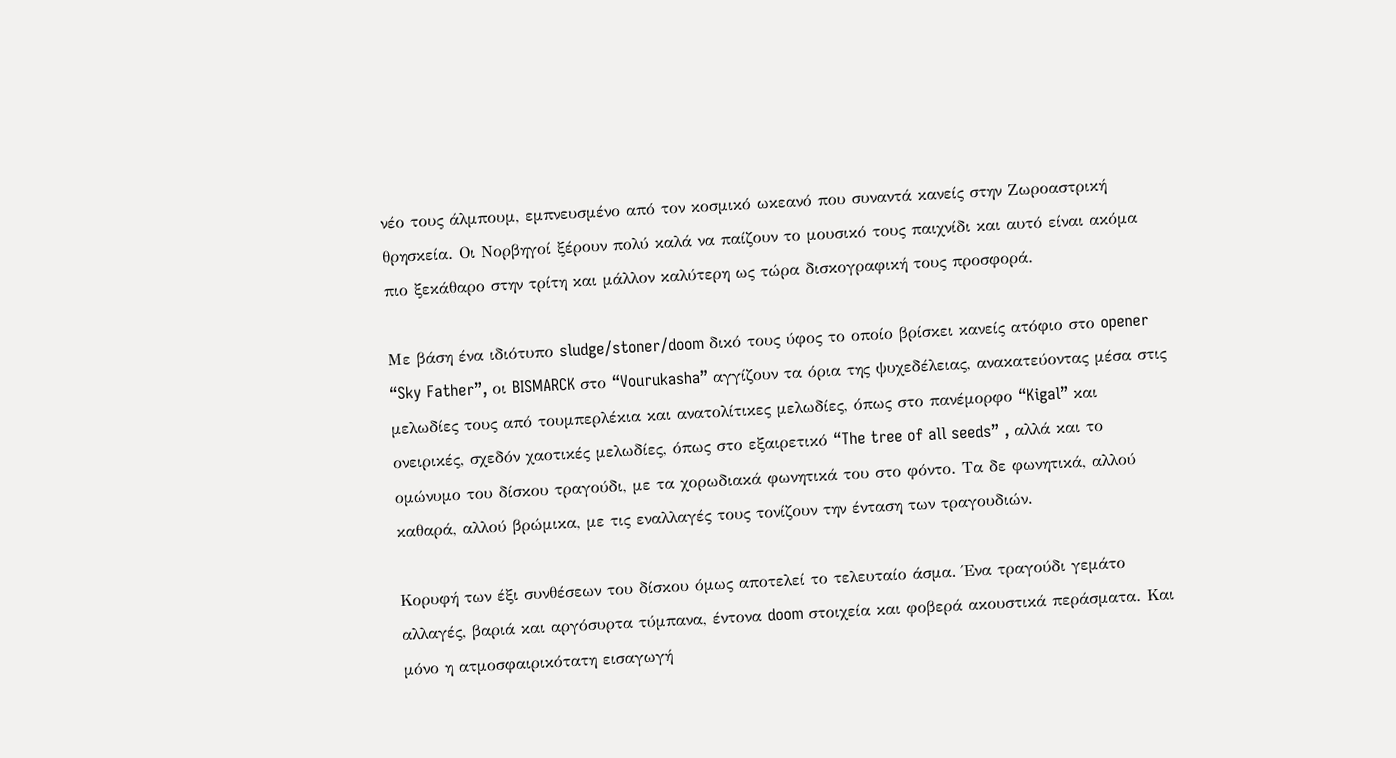νέο τους άλμπουμ, εμπνευσμένο από τον κοσμικό ωκεανό που συναντά κανείς στην Ζωροαστρική θρησκεία. Οι Νορβηγοί ξέρουν πολύ καλά να παίζουν το μουσικό τους παιχνίδι και αυτό είναι ακόμα πιο ξεκάθαρο στην τρίτη και μάλλον καλύτερη ως τώρα δισκογραφική τους προσφορά.

Με βάση ένα ιδιότυπο sludge/stoner/doom δικό τους ύφος το οποίο βρίσκει κανείς ατόφιο στο opener “Sky Father”, οι BISMARCK στο “Vourukasha” αγγίζουν τα όρια της ψυχεδέλειας, ανακατεύοντας μέσα στις μελωδίες τους από τουμπερλέκια και ανατολίτικες μελωδίες, όπως στο πανέμορφο “Kigal” και ονειρικές, σχεδόν χαοτικές μελωδίες, όπως στο εξαιρετικό “The tree of all seeds” , αλλά και το ομώνυμο του δίσκου τραγούδι, με τα χορωδιακά φωνητικά του στο φόντο. Τα δε φωνητικά, αλλού καθαρά, αλλού βρώμικα, με τις εναλλαγές τους τονίζουν την ένταση των τραγουδιών.

Κορυφή των έξι συνθέσεων του δίσκου όμως αποτελεί το τελευταίο άσμα. Ένα τραγούδι γεμάτο αλλαγές, βαριά και αργόσυρτα τύμπανα, έντονα doom στοιχεία και φοβερά ακουστικά περάσματα. Και μόνο η ατμοσφαιρικότατη εισαγωγή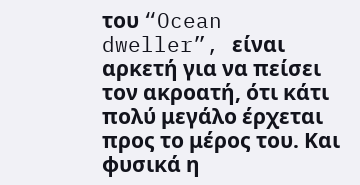του “Ocean dweller”, είναι αρκετή για να πείσει τον ακροατή, ότι κάτι πολύ μεγάλο έρχεται προς το μέρος του. Και φυσικά η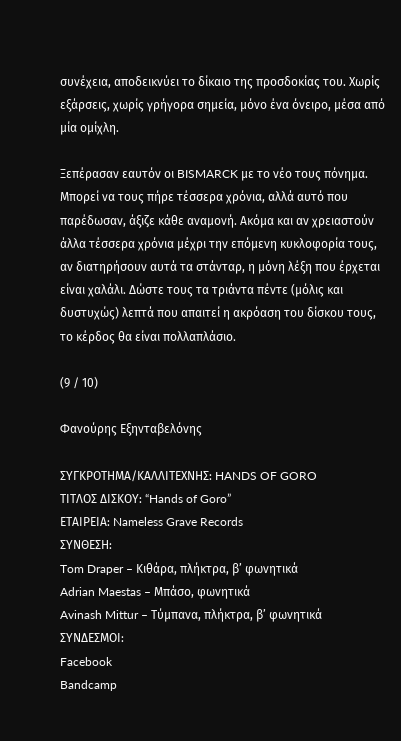συνέχεια, αποδεικνύει το δίκαιο της προσδοκίας του. Χωρίς εξάρσεις, χωρίς γρήγορα σημεία, μόνο ένα όνειρο, μέσα από μία ομίχλη.

Ξεπέρασαν εαυτόν οι BISMARCK με το νέο τους πόνημα. Μπορεί να τους πήρε τέσσερα χρόνια, αλλά αυτό που παρέδωσαν, άξιζε κάθε αναμονή. Ακόμα και αν χρειαστούν άλλα τέσσερα χρόνια μέχρι την επόμενη κυκλοφορία τους, αν διατηρήσουν αυτά τα στάνταρ, η μόνη λέξη που έρχεται είναι χαλάλι. Δώστε τους τα τριάντα πέντε (μόλις και δυστυχώς) λεπτά που απαιτεί η ακρόαση του δίσκου τους, το κέρδος θα είναι πολλαπλάσιο.

(9 / 10)

Φανούρης Εξηνταβελόνης

ΣΥΓΚΡΟΤΗΜΑ/ΚΑΛΛΙΤΕΧΝΗΣ: HANDS OF GORO
ΤΙΤΛΟΣ ΔΙΣΚΟΥ: “Hands of Goro”
ΕΤΑΙΡΕΙΑ: Nameless Grave Records
ΣΥΝΘΕΣΗ:
Tom Draper – Κιθάρα, πλήκτρα, β’ φωνητικά
Adrian Maestas – Μπάσο, φωνητικά
Avinash Mittur – Τύμπανα, πλήκτρα, β’ φωνητικά
ΣΥΝΔΕΣΜΟΙ:
Facebook
Bandcamp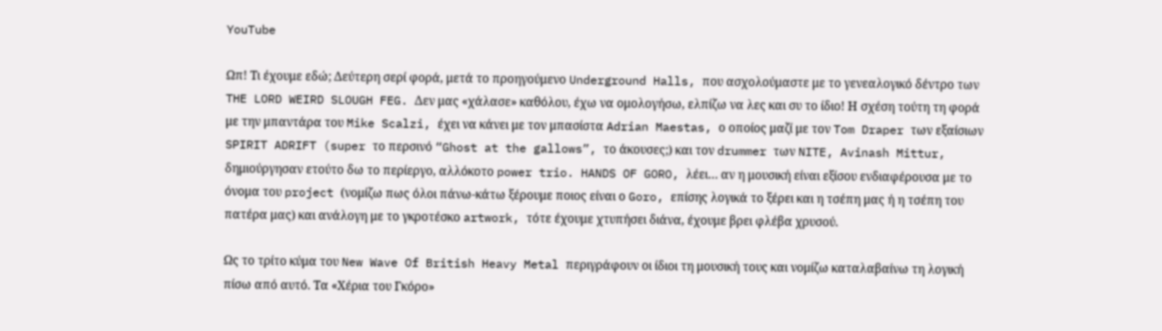YouTube

Ωπ! Τι έχουμε εδώ; Δεύτερη σερί φορά, μετά το προηγούμενο Underground Halls, που ασχολούμαστε με το γενεαλογικό δέντρο των THE LORD WEIRD SLOUGH FEG. Δεν μας «χάλασε» καθόλου, έχω να ομολογήσω, ελπίζω να λες και συ το ίδιο! Η σχέση τούτη τη φορά με την μπαντάρα του Mike Scalzi, έχει να κάνει με τον μπασίστα Adrian Maestas, ο οποίος μαζί με τον Tom Draper των εξαίσιων SPIRIT ADRIFT (super το περσινό “Ghost at the gallows”, το άκουσες;) και τον drummer των NITE, Avinash Mittur, δημιούργησαν ετούτο δω το περίεργο, αλλόκοτο power trio. HANDS OF GORO, λέει… αν η μουσική είναι εξίσου ενδιαφέρουσα με το όνομα του project (νομίζω πως όλοι πάνω-κάτω ξέρουμε ποιος είναι ο Goro, επίσης λογικά το ξέρει και η τσέπη μας ή η τσέπη του πατέρα μας) και ανάλογη με το γκροτέσκο artwork, τότε έχουμε χτυπήσει διάνα, έχουμε βρει φλέβα χρυσού.

Ως το τρίτο κύμα του New Wave Of British Heavy Metal περιγράφουν οι ίδιοι τη μουσική τους και νομίζω καταλαβαίνω τη λογική πίσω από αυτό. Τα «Χέρια του Γκόρο»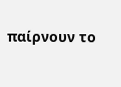παίρνουν το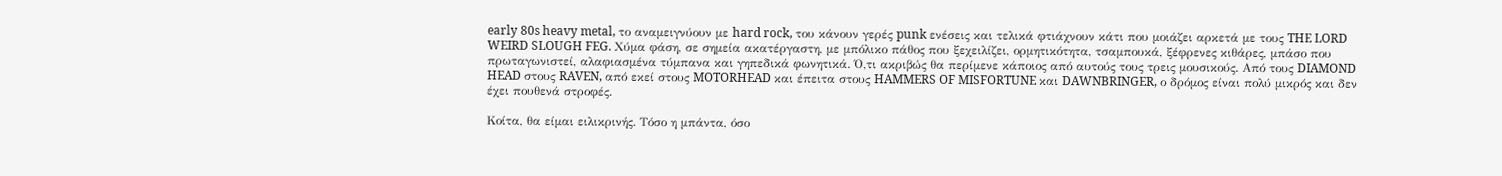early 80s heavy metal, το αναμειγνύουν με hard rock, του κάνουν γερές punk ενέσεις και τελικά φτιάχνουν κάτι που μοιάζει αρκετά με τους THE LORD WEIRD SLOUGH FEG. Χύμα φάση, σε σημεία ακατέργαστη, με μπόλικο πάθος που ξεχειλίζει, ορμητικότητα, τσαμπουκά, ξέφρενες κιθάρες, μπάσο που πρωταγωνιστεί, αλαφιασμένα τύμπανα και γηπεδικά φωνητικά. Ό,τι ακριβώς θα περίμενε κάποιος από αυτούς τους τρεις μουσικούς. Από τους DIAMOND HEAD στους RAVEN, από εκεί στους MOTORHEAD και έπειτα στους HAMMERS OF MISFORTUNE και DAWNBRINGER, ο δρόμος είναι πολύ μικρός και δεν έχει πουθενά στροφές.

Κοίτα, θα είμαι ειλικρινής. Τόσο η μπάντα, όσο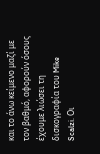και το άνω κείμενο μαζί με τον βαθμό, αφορούν όσους έχουμε λιώσει τη δισκογραφία του Mike Scalzi. Οι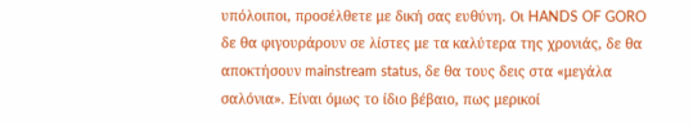υπόλοιποι, προσέλθετε με δική σας ευθύνη. Οι HANDS OF GORO δε θα φιγουράρουν σε λίστες με τα καλύτερα της χρονιάς, δε θα αποκτήσουν mainstream status, δε θα τους δεις στα «μεγάλα σαλόνια». Είναι όμως το ίδιο βέβαιο, πως μερικοί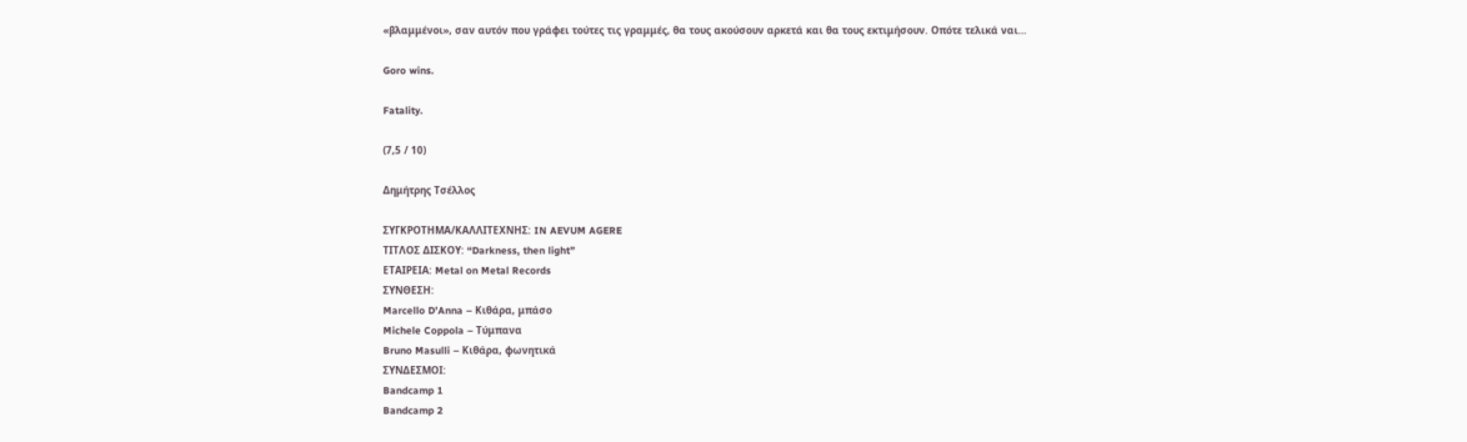«βλαμμένοι», σαν αυτόν που γράφει τούτες τις γραμμές, θα τους ακούσουν αρκετά και θα τους εκτιμήσουν. Οπότε τελικά ναι…

Goro wins.

Fatality.

(7,5 / 10)

Δημήτρης Τσέλλος

ΣΥΓΚΡΟΤΗΜΑ/ΚΑΛΛΙΤΕΧΝΗΣ: IN AEVUM AGERE
ΤΙΤΛΟΣ ΔΙΣΚΟΥ: “Darkness, then light”
ΕΤΑΙΡΕΙΑ: Metal on Metal Records
ΣΥΝΘΕΣΗ:
Marcello D’Anna – Κιθάρα, μπάσο
Michele Coppola – Τύμπανα
Bruno Masulli – Κιθάρα, φωνητικά
ΣΥΝΔΕΣΜΟΙ:
Bandcamp 1
Bandcamp 2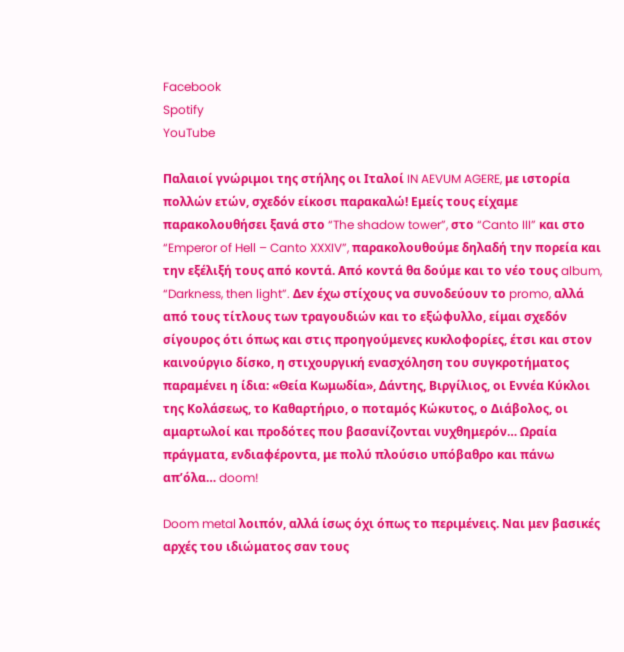Facebook
Spotify
YouTube

Παλαιοί γνώριμοι της στήλης οι Ιταλοί IN AEVUM AGERE, με ιστορία πολλών ετών, σχεδόν είκοσι παρακαλώ! Εμείς τους είχαμε παρακολουθήσει ξανά στο “The shadow tower”, στο “Canto III” και στο “Emperor of Hell – Canto XXXIV”, παρακολουθούμε δηλαδή την πορεία και την εξέλιξή τους από κοντά. Από κοντά θα δούμε και το νέο τους album, “Darkness, then light”. Δεν έχω στίχους να συνοδεύουν το promo, αλλά από τους τίτλους των τραγουδιών και το εξώφυλλο, είμαι σχεδόν σίγουρος ότι όπως και στις προηγούμενες κυκλοφορίες, έτσι και στον καινούργιο δίσκο, η στιχουργική ενασχόληση του συγκροτήματος παραμένει η ίδια: «Θεία Κωμωδία», Δάντης, Βιργίλιος, οι Εννέα Κύκλοι της Κολάσεως, το Καθαρτήριο, ο ποταμός Κώκυτος, ο Διάβολος, οι αμαρτωλοί και προδότες που βασανίζονται νυχθημερόν… Ωραία πράγματα, ενδιαφέροντα, με πολύ πλούσιο υπόβαθρο και πάνω απ’όλα… doom!

Doom metal λοιπόν, αλλά ίσως όχι όπως το περιμένεις. Ναι μεν βασικές αρχές του ιδιώματος σαν τους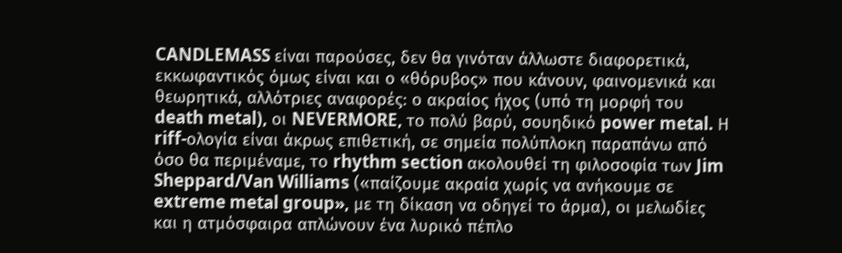CANDLEMASS είναι παρούσες, δεν θα γινόταν άλλωστε διαφορετικά, εκκωφαντικός όμως είναι και ο «θόρυβος» που κάνουν, φαινομενικά και θεωρητικά, αλλότριες αναφορές: ο ακραίος ήχος (υπό τη μορφή του death metal), οι NEVERMORE, το πολύ βαρύ, σουηδικό power metal. Η riff-ολογία είναι άκρως επιθετική, σε σημεία πολύπλοκη παραπάνω από όσο θα περιμέναμε, το rhythm section ακολουθεί τη φιλοσοφία των Jim Sheppard/Van Williams («παίζουμε ακραία χωρίς να ανήκουμε σε extreme metal group», με τη δίκαση να οδηγεί το άρμα), οι μελωδίες και η ατμόσφαιρα απλώνουν ένα λυρικό πέπλο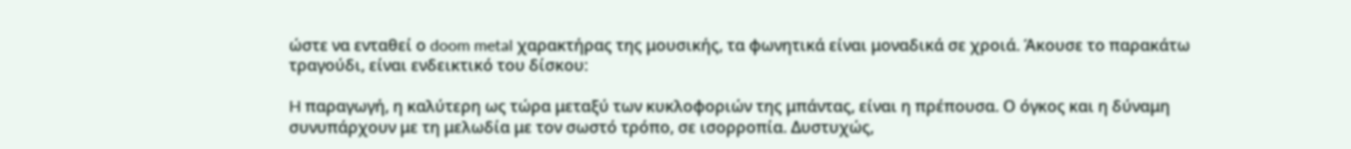ώστε να ενταθεί ο doom metal χαρακτήρας της μουσικής, τα φωνητικά είναι μοναδικά σε χροιά. Άκουσε το παρακάτω τραγούδι, είναι ενδεικτικό του δίσκου:

H παραγωγή, η καλύτερη ως τώρα μεταξύ των κυκλοφοριών της μπάντας, είναι η πρέπουσα. Ο όγκος και η δύναμη συνυπάρχουν με τη μελωδία με τον σωστό τρόπο, σε ισορροπία. Δυστυχώς,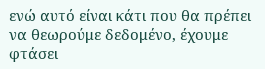ενώ αυτό είναι κάτι που θα πρέπει να θεωρούμε δεδομένο, έχουμε φτάσει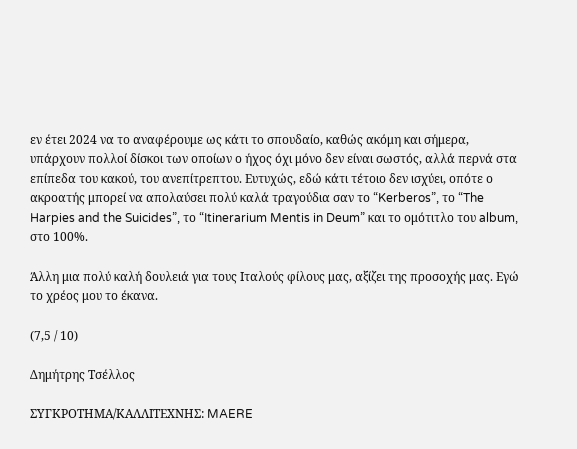εν έτει 2024 να το αναφέρουμε ως κάτι το σπουδαίο, καθώς ακόμη και σήμερα, υπάρχουν πολλοί δίσκοι των οποίων ο ήχος όχι μόνο δεν είναι σωστός, αλλά περνά στα επίπεδα του κακού, του ανεπίτρεπτου. Ευτυχώς, εδώ κάτι τέτοιο δεν ισχύει, οπότε ο ακροατής μπορεί να απολαύσει πολύ καλά τραγούδια σαν το “Kerberos”, το “The Harpies and the Suicides”, το “Itinerarium Mentis in Deum” και το ομότιτλο του album, στο 100%.

Άλλη μια πολύ καλή δουλειά για τους Ιταλούς φίλους μας, αξίζει της προσοχής μας. Εγώ το χρέος μου το έκανα.

(7,5 / 10)

Δημήτρης Τσέλλος

ΣΥΓΚΡΟΤΗΜΑ/ΚΑΛΛΙΤΕΧΝΗΣ: MAERE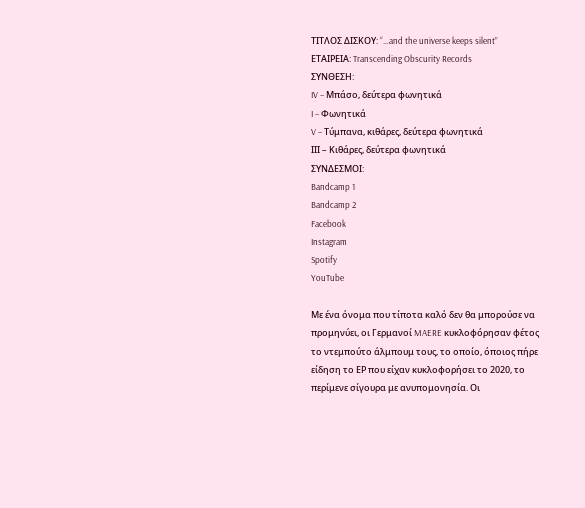ΤΙΤΛΟΣ ΔΙΣΚΟΥ: “…and the universe keeps silent”
ΕΤΑΙΡΕΙΑ: Transcending Obscurity Records
ΣΥΝΘΕΣΗ:
IV – Μπάσο, δεύτερα φωνητικά
I – Φωνητικά
V – Τύμπανα, κιθάρες, δεύτερα φωνητικά
ΙΙΙ – Κιθάρες, δεύτερα φωνητικά
ΣΥΝΔΕΣΜΟΙ:
Bandcamp 1
Bandcamp 2
Facebook
Instagram
Spotify
YouTube

Με ένα όνομα που τίποτα καλό δεν θα μπορούσε να προμηνύει, οι Γερμανοί MAERE κυκλοφόρησαν φέτος το ντεμπούτο άλμπουμ τους, το οποίο, όποιος πήρε είδηση το ΕΡ που είχαν κυκλοφορήσει το 2020, το περίμενε σίγουρα με ανυπομονησία. Οι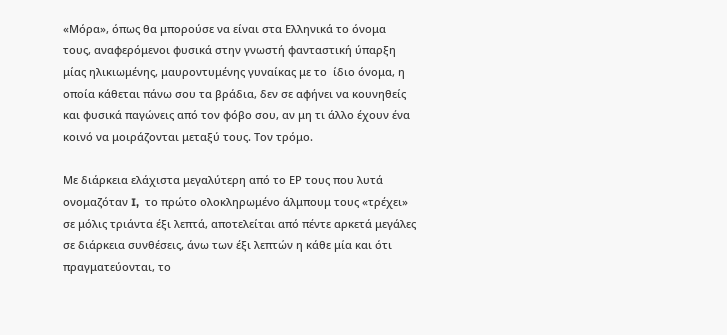«Μόρα», όπως θα μπορούσε να είναι στα Ελληνικά το όνομα τους, αναφερόμενοι φυσικά στην γνωστή φανταστική ύπαρξη μίας ηλικιωμένης, μαυροντυμένης γυναίκας με το  ίδιο όνομα, η οποία κάθεται πάνω σου τα βράδια, δεν σε αφήνει να κουνηθείς και φυσικά παγώνεις από τον φόβο σου, αν μη τι άλλο έχουν ένα κοινό να μοιράζονται μεταξύ τους. Τον τρόμο.

Με διάρκεια ελάχιστα μεγαλύτερη από το ΕΡ τους που λυτά ονομαζόταν I,  το πρώτο ολοκληρωμένο άλμπουμ τους «τρέχει» σε μόλις τριάντα έξι λεπτά, αποτελείται από πέντε αρκετά μεγάλες σε διάρκεια συνθέσεις, άνω των έξι λεπτών η κάθε μία και ότι πραγματεύονται, το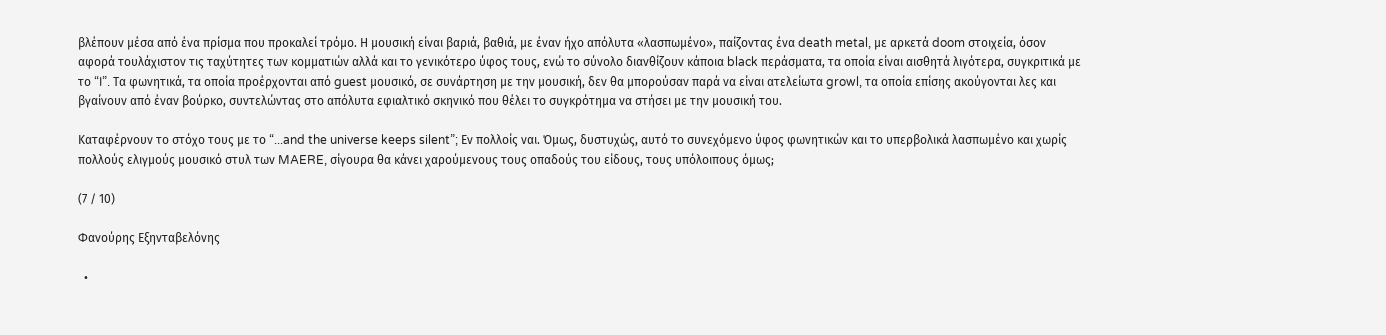βλέπουν μέσα από ένα πρίσμα που προκαλεί τρόμο. Η μουσική είναι βαριά, βαθιά, με έναν ήχο απόλυτα «λασπωμένο», παίζοντας ένα death metal, με αρκετά doom στοιχεία, όσον αφορά τουλάχιστον τις ταχύτητες των κομματιών αλλά και το γενικότερο ύφος τους, ενώ το σύνολο διανθίζουν κάποια black περάσματα, τα οποία είναι αισθητά λιγότερα, συγκριτικά με το “I”. Τα φωνητικά, τα οποία προέρχονται από guest μουσικό, σε συνάρτηση με την μουσική, δεν θα μπορούσαν παρά να είναι ατελείωτα growl, τα οποία επίσης ακούγονται λες και βγαίνουν από έναν βούρκο, συντελώντας στο απόλυτα εφιαλτικό σκηνικό που θέλει το συγκρότημα να στήσει με την μουσική του.

Καταφέρνουν το στόχο τους με το “...and the universe keeps silent”; Εν πολλοίς ναι. Όμως, δυστυχώς, αυτό το συνεχόμενο ύφος φωνητικών και το υπερβολικά λασπωμένο και χωρίς πολλούς ελιγμούς μουσικό στυλ των MAERE, σίγουρα θα κάνει χαρούμενους τους οπαδούς του είδους, τους υπόλοιπους όμως;

(7 / 10)

Φανούρης Εξηνταβελόνης

  •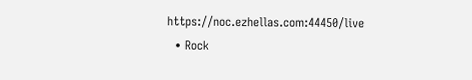https://noc.ezhellas.com:44450/live
  • Rock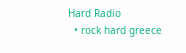Hard Radio
  • rock hard greece